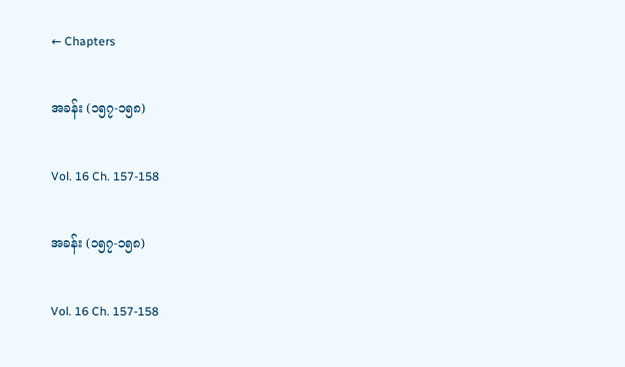← Chapters

အခန်း (၁၅၇-၁၅၈)

Vol. 16 Ch. 157-158

အခန်း (၁၅၇-၁၅၈)

Vol. 16 Ch. 157-158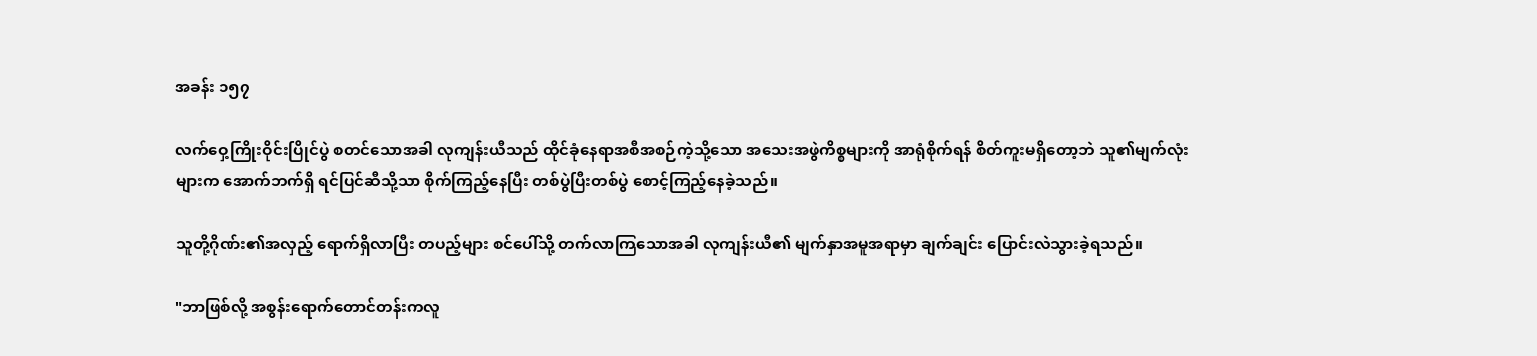အခန်း ၁၅၇

လက်ဝှေ့ကြိုးဝိုင်းပြိုင်ပွဲ စတင်သောအခါ လုကျန်းယီသည် ထိုင်ခုံနေရာအစီအစဉ်ကဲ့သို့သော အသေးအဖွဲကိစ္စများကို အာရုံစိုက်ရန် စိတ်ကူးမရှိတော့ဘဲ သူ၏မျက်လုံးများက အောက်ဘက်ရှိ ရင်ပြင်ဆီသို့သာ စိုက်ကြည့်နေပြီး တစ်ပွဲပြီးတစ်ပွဲ စောင့်ကြည့်နေခဲ့သည်။

သူတို့ဂိုဏ်း၏အလှည့် ရောက်ရှိလာပြီး တပည့်များ စင်ပေါ်သို့ တက်လာကြသောအခါ လုကျန်းယီ၏ မျက်နှာအမူအရာမှာ ချက်ချင်း ပြောင်းလဲသွားခဲ့ရသည်။

"ဘာဖြစ်လို့ အစွန်းရောက်တောင်တန်းကလူ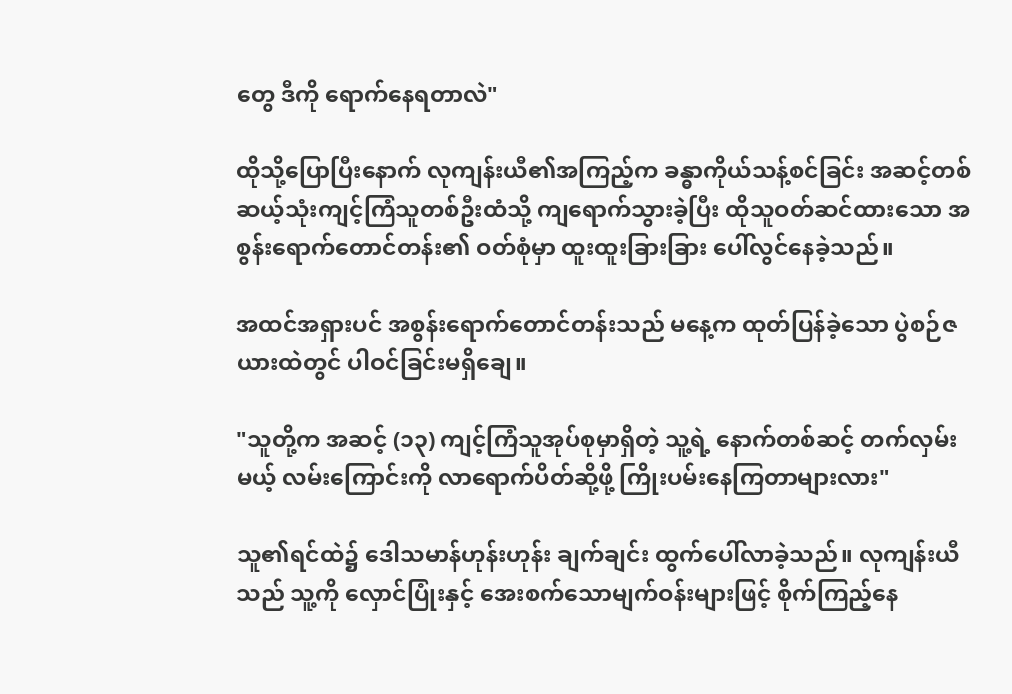တွေ ဒီကို ရောက်နေရတာလဲ"

ထိုသို့ပြောပြီးနောက် လုကျန်းယီ၏အကြည့်က ခန္ဓာကိုယ်သန့်စင်ခြင်း အဆင့်တစ်ဆယ့်သုံးကျင့်ကြံသူတစ်ဦးထံသို့ ကျရောက်သွားခဲ့ပြီး ထိုသူဝတ်ဆင်ထားသော အစွန်းရောက်တောင်တန်း၏ ဝတ်စုံမှာ ထူးထူးခြားခြား ပေါ်လွင်နေခဲ့သည်။

အထင်အရှားပင် အစွန်းရောက်တောင်တန်းသည် မနေ့က ထုတ်ပြန်ခဲ့သော ပွဲစဉ်ဇယားထဲတွင် ပါဝင်ခြင်းမရှိချေ။

"သူတို့က အဆင့် (၁၃) ကျင့်ကြံသူအုပ်စုမှာရှိတဲ့ သူ့ရဲ့ နောက်တစ်ဆင့် တက်လှမ်းမယ့် လမ်းကြောင်းကို လာရောက်ပိတ်ဆို့ဖို့ ကြိုးပမ်းနေကြတာများလား"

သူ၏ရင်ထဲ၌ ဒေါသမာန်ဟုန်းဟုန်း ချက်ချင်း ထွက်ပေါ်လာခဲ့သည်။ လုကျန်းယီသည် သူ့ကို လှောင်ပြုံးနှင့် အေးစက်သောမျက်ဝန်းများဖြင့် စိုက်ကြည့်နေ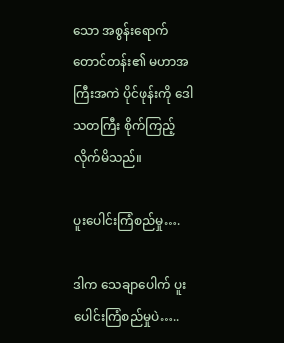သော အစွန်းရောက်တောင်တန်း၏ မဟာအကြီးအကဲ ပိုင်ဖုန်းကို ဒေါသတကြီး စိုက်ကြည့်လိုက်မိသည်။

ပူးပေါင်းကြံစည်မှု….

ဒါက သေချာပေါက် ပူးပေါင်းကြံစည်မှုပဲ…..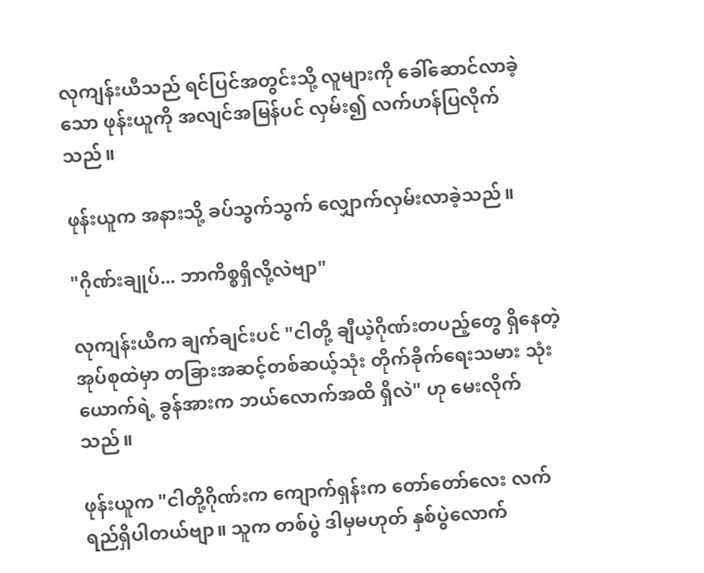လုကျန်းယီသည် ရင်ပြင်အတွင်းသို့ လူများကို ခေါ်ဆောင်လာခဲ့သော ဖုန်းယူကို အလျင်အမြန်ပင် လှမ်း၍ လက်ဟန်ပြလိုက်သည်။

ဖုန်းယူက အနားသို့ ခပ်သွက်သွက် လျှောက်လှမ်းလာခဲ့သည်။

"ဂိုဏ်းချုပ်... ဘာကိစ္စရှိလို့လဲဗျာ"

လုကျန်းယီက ချက်ချင်းပင် "ငါတို့ ချီယဲ့ဂိုဏ်းတပည့်တွေ ရှိနေတဲ့အုပ်စုထဲမှာ တခြားအဆင့်တစ်ဆယ့်သုံး တိုက်ခိုက်ရေးသမား သုံးယောက်ရဲ့ ခွန်အားက ဘယ်လောက်အထိ ရှိလဲ" ဟု မေးလိုက်သည်။

ဖုန်းယူက "ငါတို့ဂိုဏ်းက ကျောက်ရှန်းက တော်တော်လေး လက်ရည်ရှိပါတယ်ဗျာ။ သူက တစ်ပွဲ ဒါမှမဟုတ် နှစ်ပွဲလောက်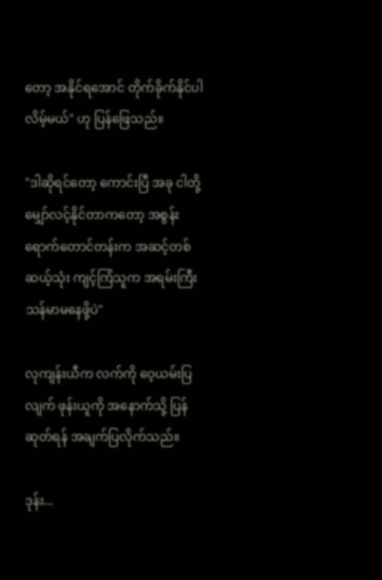တော့ အနိုင်ရအောင် တိုက်ခိုက်နိုင်ပါလိမ့်မယ်" ဟု ပြန်ဖြေသည်။

"ဒါဆိုရင်တော့ ကောင်းပြီ အခု ငါတို့ မျှော်လင့်နိုင်တာကတော့ အစွန်းရောက်တောင်တန်းက အဆင့်တစ်ဆယ့်သုံး ကျင့်ကြံသူက အရမ်းကြီး သန်မာမနေဖို့ပဲ"

လုကျန်းယီက လက်ကို ဝေ့ယမ်းပြလျက် ဖုန်းယူကို အနောက်သို့ ပြန်ဆုတ်ရန် အချက်ပြလိုက်သည်။

ဒုန်း...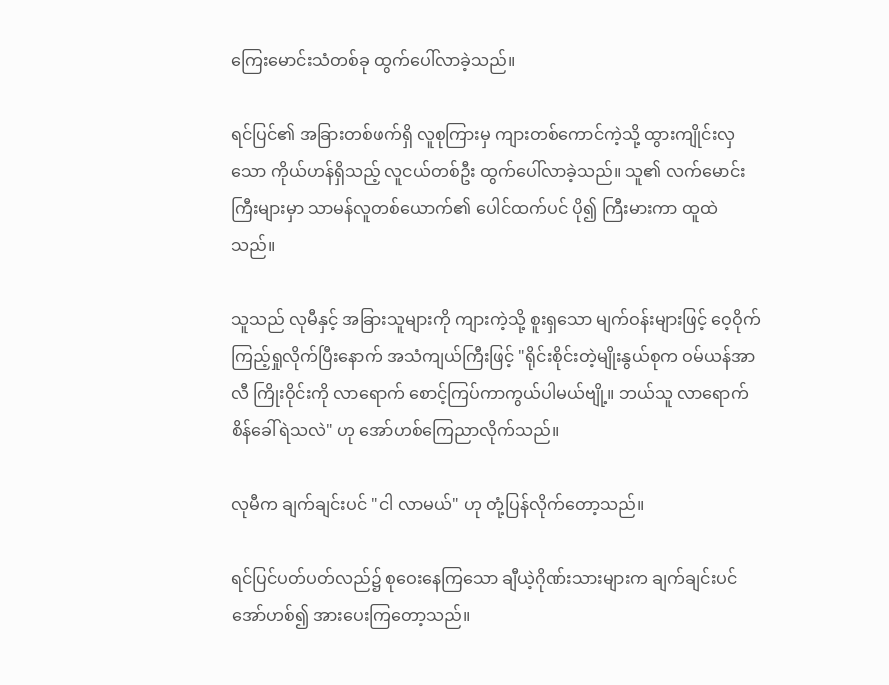ကြေးမောင်းသံတစ်ခု ထွက်ပေါ်လာခဲ့သည်။

ရင်ပြင်၏ အခြားတစ်ဖက်ရှိ လူစုကြားမှ ကျားတစ်ကောင်ကဲ့သို့ ထွားကျိုင်းလှသော ကိုယ်ဟန်ရှိသည့် လူငယ်တစ်ဦး ထွက်ပေါ်လာခဲ့သည်။ သူ၏ လက်မောင်းကြီးများမှာ သာမန်လူတစ်ယောက်၏ ပေါင်ထက်ပင် ပို၍ ကြီးမားကာ ထူထဲသည်။

သူသည် လုမီနှင့် အခြားသူများကို ကျားကဲ့သို့ စူးရှသော မျက်ဝန်းများဖြင့် ဝေ့ဝိုက်ကြည့်ရှုလိုက်ပြီးနောက် အသံကျယ်ကြီးဖြင့် "ရိုင်းစိုင်းတဲ့မျိုးနွယ်စုက ဝမ်ယန်အာလီ ကြိုးဝိုင်းကို လာရောက် စောင့်ကြပ်ကာကွယ်ပါမယ်ဗျို့။ ဘယ်သူ လာရောက် စိန်ခေါ်ရဲသလဲ" ဟု အော်ဟစ်ကြေညာလိုက်သည်။

လုမီက ချက်ချင်းပင် "ငါ လာမယ်" ဟု တုံ့ပြန်လိုက်တော့သည်။

ရင်ပြင်ပတ်ပတ်လည်၌ စုဝေးနေကြသော ချီယဲ့ဂိုဏ်းသားများက ချက်ချင်းပင် အော်ဟစ်၍ အားပေးကြတော့သည်။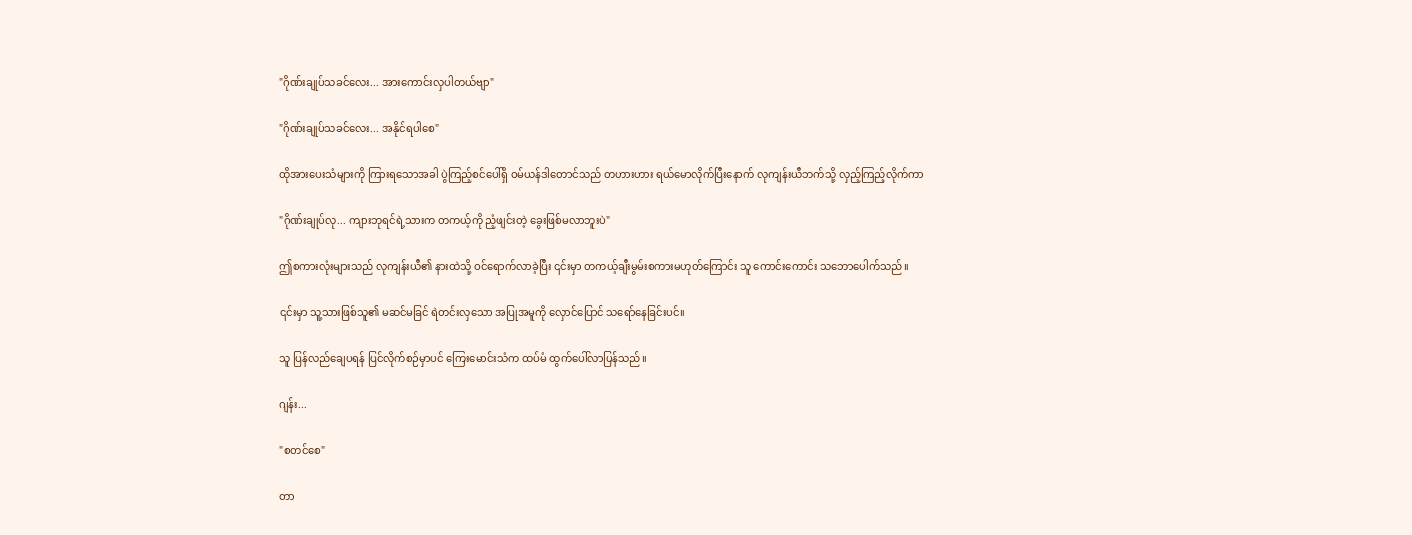"ဂိုဏ်းချုပ်သခင်လေး... အားကောင်းလှပါတယ်ဗျာ"

"ဂိုဏ်းချုပ်သခင်လေး... အနိုင်ရပါစေ"

ထိုအားပေးသံများကို ကြားရသောအခါ ပွဲကြည့်စင်ပေါ်ရှိ ဝမ်ယန်ဒါတောင်သည် တဟားဟား ရယ်မောလိုက်ပြီးနောက် လုကျန်းယီဘက်သို့ လှည့်ကြည့်လိုက်ကာ

"ဂိုဏ်းချုပ်လု... ကျားဘုရင်ရဲ့သားက တကယ့်ကို ညံ့ဖျင်းတဲ့ ခွေးဖြစ်မလာဘူးပဲ"

ဤစကားလုံးများသည် လုကျန်းယီ၏ နားထဲသို့ ဝင်ရောက်လာခဲ့ပြီး ၎င်းမှာ တကယ့်ချီးမွမ်းစကားမဟုတ်ကြောင်း သူ ကောင်းကောင်း သဘောပေါက်သည်။

၎င်းမှာ သူ့သားဖြစ်သူ၏ မဆင်မခြင် ရဲတင်းလှသော အပြုအမူကို လှောင်ပြောင် သရော်နေခြင်းပင်။

သူ ပြန်လည်ချေပရန် ပြင်လိုက်စဉ်မှာပင် ကြေးမောင်းသံက ထပ်မံ ထွက်ပေါ်လာပြန်သည်။

ဂျန်း...

"စတင်စေ"

တာ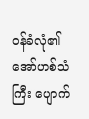ဝန်ခံလုံ၏ အော်ဟစ်သံကြီး ပျောက်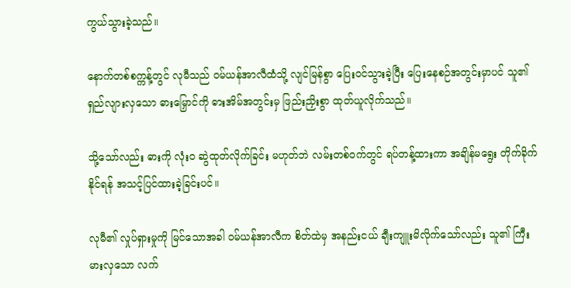ကွယ်သွားခဲ့သည်။

နောက်တစ်စက္ကန့်တွင် လုမီသည် ဝမ်ယန်အာလီထံသို့ လျင်မြန်စွာ ပြေးဝင်သွားခဲ့ပြီး ပြေးနေစဉ်အတွင်းမှာပင် သူ၏ ရှည်လျားလှသော ဓားမြှောင်ကို ဓားအိမ်အတွင်းမှ ဖြည်းညှိးစွာ ထုတ်ယူလိုက်သည်။

သို့သော်လည်း ဓားကို လုံးဝ ဆွဲထုတ်လိုက်ခြင်း မဟုတ်ဘဲ လမ်းတစ်ဝက်တွင် ရပ်တန့်ထားကာ အချိန်မရွေး တိုက်ခိုက်နိုင်ရန် အသင့်ပြင်ထားခဲ့ခြင်းပင်။

လုမီ၏ လှုပ်ရှားမှုကို မြင်သောအခါ ဝမ်ယန်အာလီက စိတ်ထဲမှ အနည်းငယ် ချီးကျူးမိလိုက်သော်လည်း သူ၏ ကြီးမားလှသော လက်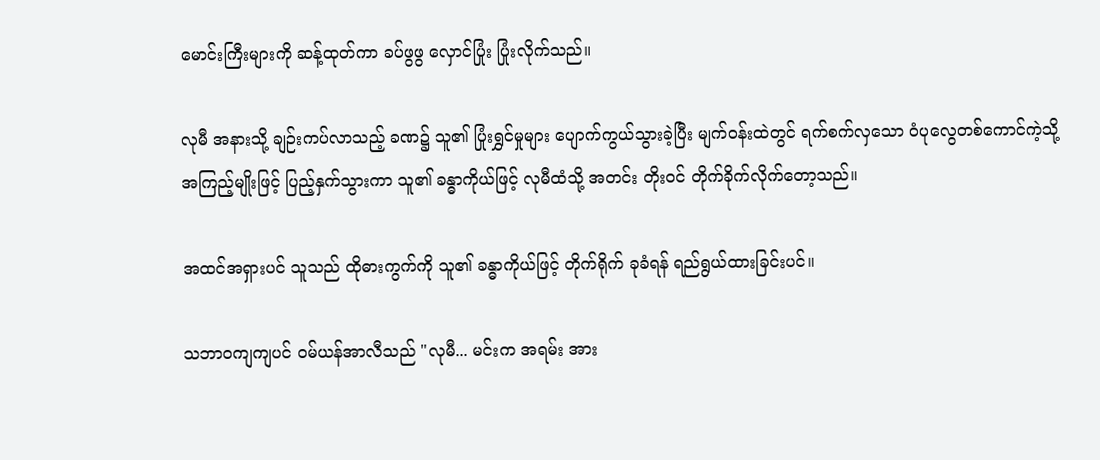မောင်းကြီးများကို ဆန့်ထုတ်ကာ ခပ်ဖွဖွ လှောင်ပြုံး ပြုံးလိုက်သည်။

လုမီ အနားသို့ ချဉ်းကပ်လာသည့် ခဏ၌ သူ၏ ပြုံးရွှင်မှုများ ပျောက်ကွယ်သွားခဲ့ပြီး မျက်ဝန်းထဲတွင် ရက်စက်လှသော ဝံပုလွေတစ်ကောင်ကဲ့သို့ အကြည့်မျိုးဖြင့် ပြည့်နှက်သွားကာ သူ၏ ခန္ဓာကိုယ်ဖြင့် လုမီထံသို့ အတင်း တိုးဝင် တိုက်ခိုက်လိုက်တော့သည်။

အထင်အရှားပင် သူသည် ထိုဓားကွက်ကို သူ၏ ခန္ဓာကိုယ်ဖြင့် တိုက်ရိုက် ခုခံရန် ရည်ရွယ်ထားခြင်းပင်။

သဘာဝကျကျပင် ဝမ်ယန်အာလီသည် "လုမီ... မင်းက အရမ်း အား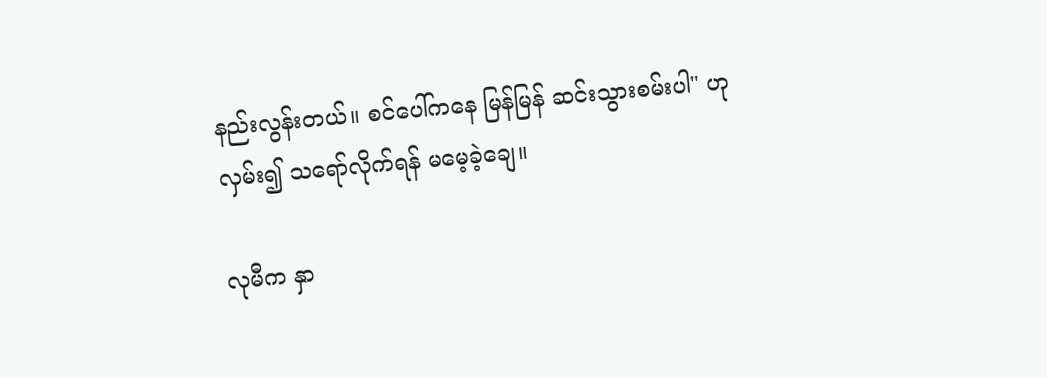နည်းလွန်းတယ်။ စင်ပေါ်ကနေ မြန်မြန် ဆင်းသွားစမ်းပါ" ဟု လှမ်း၍ သရော်လိုက်ရန် မမေ့ခဲ့ချေ။

လုမီက နှာ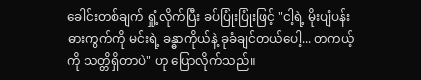ခေါင်းတစ်ချက် ရှုံ့လိုက်ပြီး ခပ်ပြုံးပြုံးဖြင့် "ငါ့ရဲ့ မိုးပျံပန်းဓားကွက်ကို မင်းရဲ့ ခန္ဓာကိုယ်နဲ့ ခုခံချင်တယ်ပေါ့... တကယ့်ကို သတ္တိရှိတာပဲ" ဟု ပြောလိုက်သည်။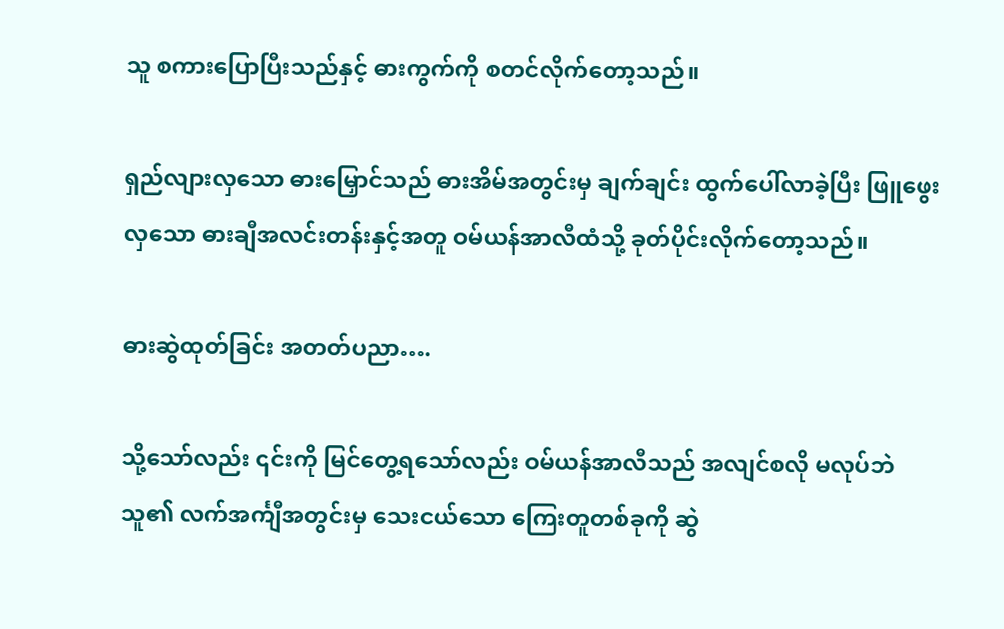သူ စကားပြောပြီးသည်နှင့် ဓားကွက်ကို စတင်လိုက်တော့သည်။

ရှည်လျားလှသော ဓားမြှောင်သည် ဓားအိမ်အတွင်းမှ ချက်ချင်း ထွက်ပေါ်လာခဲ့ပြီး ဖြူဖွေးလှသော ဓားချီအလင်းတန်းနှင့်အတူ ဝမ်ယန်အာလီထံသို့ ခုတ်ပိုင်းလိုက်တော့သည်။

ဓားဆွဲထုတ်ခြင်း အတတ်ပညာ….

သို့သော်လည်း ၎င်းကို မြင်တွေ့ရသော်လည်း ဝမ်ယန်အာလီသည် အလျင်စလို မလုပ်ဘဲ သူ၏ လက်အင်္ကျီအတွင်းမှ သေးငယ်သော ကြေးတူတစ်ခုကို ဆွဲ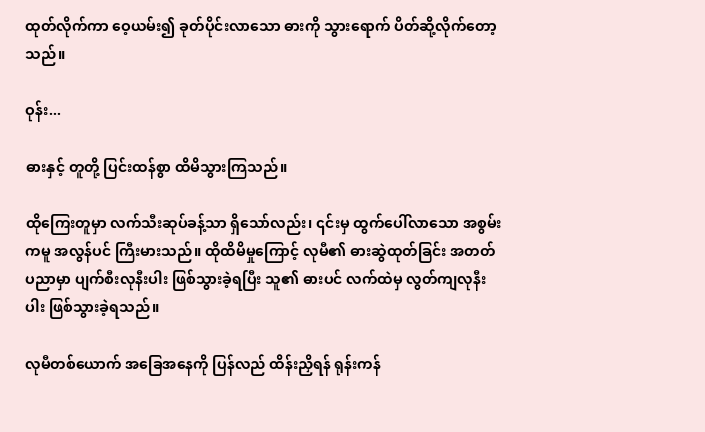ထုတ်လိုက်ကာ ဝေ့ယမ်း၍ ခုတ်ပိုင်းလာသော ဓားကို သွားရောက် ပိတ်ဆို့လိုက်တော့သည်။

ဝုန်း...

ဓားနှင့် တူတို့ ပြင်းထန်စွာ ထိမိသွားကြသည်။

ထိုကြေးတူမှာ လက်သီးဆုပ်ခန့်သာ ရှိသော်လည်း၊ ၎င်းမှ ထွက်ပေါ်လာသော အစွမ်းကမူ အလွန်ပင် ကြီးမားသည်။ ထိုထိမိမှုကြောင့် လုမီ၏ ဓားဆွဲထုတ်ခြင်း အတတ်ပညာမှာ ပျက်စီးလုနီးပါး ဖြစ်သွားခဲ့ရပြီး သူ၏ ဓားပင် လက်ထဲမှ လွတ်ကျလုနီးပါး ဖြစ်သွားခဲ့ရသည်။

လုမီတစ်ယောက် အခြေအနေကို ပြန်လည် ထိန်းညှိရန် ရုန်းကန်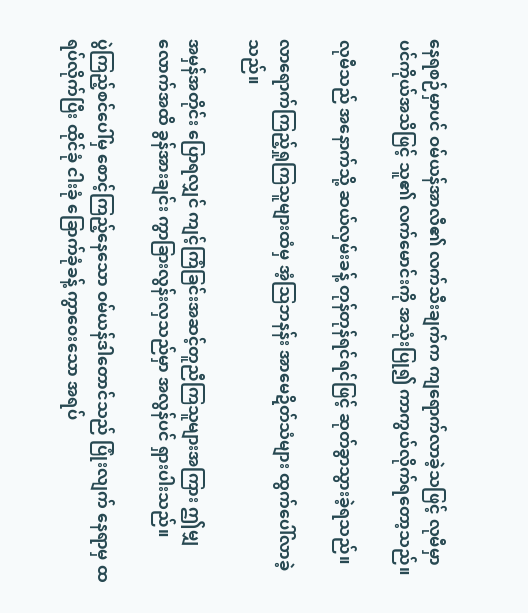နေရစဉ်မှာပင် ဝမ်ယန်အာလီ၏ လက်သီးချက်က ကျရောက်လာခဲ့သဖြင့် လုမီမှာ ပင်ကိုယ်အသိဖြင့် သူ၏ လက်မောင်းကို အသုံးပြု၍ ကာကွယ်လိုက်ရတော့သည်။

လုမီသည် အနောက်သို့ ဆယ်လှမ်းခန့် တုန်တုန်ရင်ရင်ဖြင့် ဆုတ်ခွာသွားခဲ့ရသည်။

လာရောက်ကြည့်ရှုကြသူများထံမှ အံ့သြဘနန်း အာမေဍိတ်သံများ ထွက်ပေါ်လာခဲ့သည်။

အမှန်အတိုင်း ပြောရလျှင် ကျင့်ကြံခြင်းအဆင့်တူညီကြသူများအကြား ဤမျှလောက်အထိ ခွန်အားချင်း ကွာခြားလွန်းလှသည်မှာ အလွန်ပင် ရှားပါးသည်။

ပွဲကြည့်စင်ပေါ်မှ စောင့်ကြည့်နေသော ဝမ်ယန်ဒါတောင်သည် ပြုံးလျက် နေရာမှ ထရပ်လိုက်ပြီး ထိုင်ခုံ ငါးခုံ ခြောက်ခုံခန့် ကွာဝေးသော အရပ်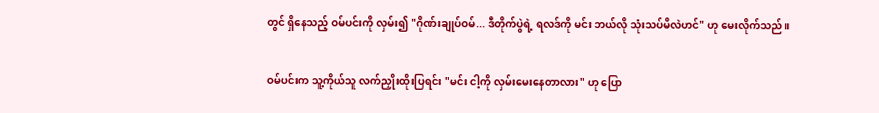တွင် ရှိနေသည့် ဝမ်ပင်းကို လှမ်း၍ "ဂိုဏ်းချုပ်ဝမ်... ဒီတိုက်ပွဲရဲ့ ရလဒ်ကို မင်း ဘယ်လို သုံးသပ်မိလဲဟင်" ဟု မေးလိုက်သည်။

ဝမ်ပင်းက သူ့ကိုယ်သူ လက်ညှိုးထိုးပြရင်း "မင်း ငါ့ကို လှမ်းမေးနေတာလား" ဟု ပြော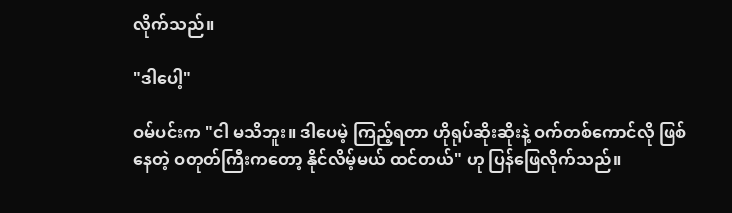လိုက်သည်။

"ဒါပေါ့"

ဝမ်ပင်းက "ငါ မသိဘူး။ ဒါပေမဲ့ ကြည့်ရတာ ဟိုရုပ်ဆိုးဆိုးနဲ့ ဝက်တစ်ကောင်လို ဖြစ်နေတဲ့ ဝတုတ်ကြီးကတော့ နိုင်လိမ့်မယ် ထင်တယ်" ဟု ပြန်ဖြေလိုက်သည်။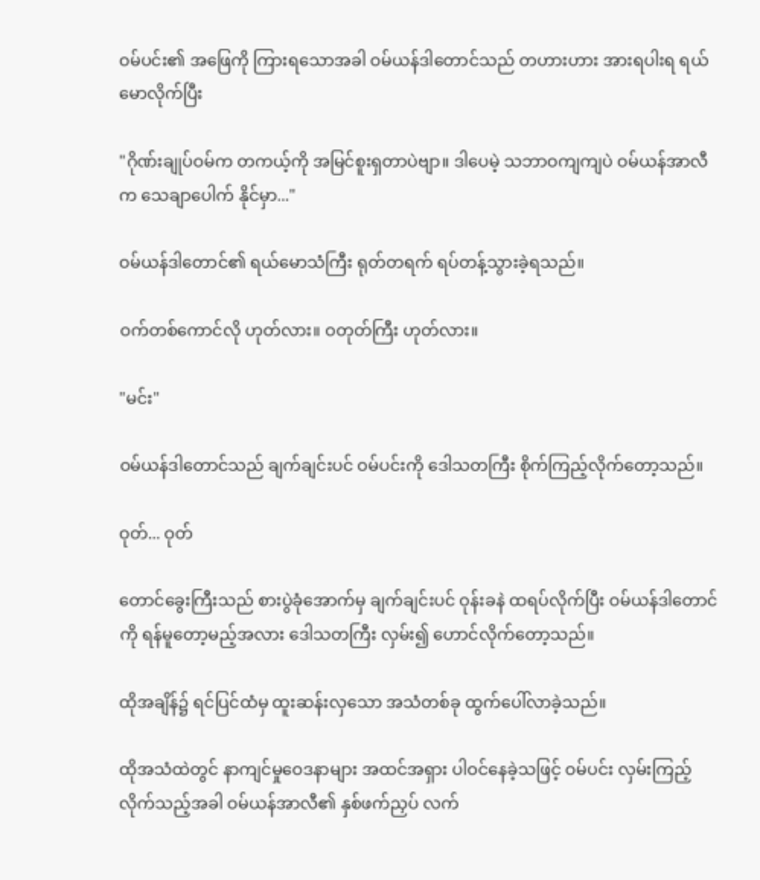ဝမ်ပင်း၏ အဖြေကို ကြားရသောအခါ ဝမ်ယန်ဒါတောင်သည် တဟားဟား အားရပါးရ ရယ်မောလိုက်ပြီး

"ဂိုဏ်းချုပ်ဝမ်က တကယ့်ကို အမြင်စူးရှတာပဲဗျာ။ ဒါပေမဲ့ သဘာဝကျကျပဲ ဝမ်ယန်အာလီက သေချာပေါက် နိုင်မှာ..."

ဝမ်ယန်ဒါတောင်၏ ရယ်မောသံကြီး ရုတ်တရက် ရပ်တန့်သွားခဲ့ရသည်။

ဝက်တစ်ကောင်လို ဟုတ်လား။ ဝတုတ်ကြီး ဟုတ်လား။

"မင်း"

ဝမ်ယန်ဒါတောင်သည် ချက်ချင်းပင် ဝမ်ပင်းကို ဒေါသတကြီး စိုက်ကြည့်လိုက်တော့သည်။

ဝုတ်... ဝုတ်

တောင်ခွေးကြီးသည် စားပွဲခုံအောက်မှ ချက်ချင်းပင် ဝုန်းခနဲ ထရပ်လိုက်ပြီး ဝမ်ယန်ဒါတောင်ကို ရန်မူတော့မည့်အလား ဒေါသတကြီး လှမ်း၍ ဟောင်လိုက်တော့သည်။

ထိုအချိန်၌ ရင်ပြင်ထံမှ ထူးဆန်းလှသော အသံတစ်ခု ထွက်ပေါ်လာခဲ့သည်။

ထိုအသံထဲတွင် နာကျင်မှုဝေဒနာများ အထင်အရှား ပါဝင်နေခဲ့သဖြင့် ဝမ်ပင်း လှမ်းကြည့်လိုက်သည့်အခါ ဝမ်ယန်အာလီ၏ နှစ်ဖက်ညှပ် လက်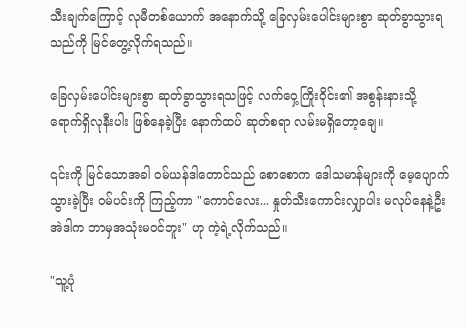သီးချက်ကြောင့် လုမီတစ်ယောက် အနောက်သို့ ခြေလှမ်းပေါင်းများစွာ ဆုတ်ခွာသွားရသည်ကို မြင်တွေ့လိုက်ရသည်။

ခြေလှမ်းပေါင်းများစွာ ဆုတ်ခွာသွားရသဖြင့် လက်ဝှေ့ကြိုးဝိုင်း၏ အစွန်းနားသို့ ရောက်ရှိလုနီးပါး ဖြစ်နေခဲ့ပြီး နောက်ထပ် ဆုတ်စရာ လမ်းမရှိတော့ချေ။

၎င်းကို မြင်သောအခါ ဝမ်ယန်ဒါတောင်သည် စောစောက ဒေါသမာန်များကို မေ့ပျောက်သွားခဲ့ပြီး ဝမ်ပင်းကို ကြည့်ကာ "ကောင်လေး... နှုတ်သီးကောင်းလျှာပါး မလုပ်နေနဲ့ဦး အဲဒါက ဘာမှအသုံးမဝင်ဘူး" ဟု ကဲ့ရဲ့လိုက်သည်။

"သူ့ပုံ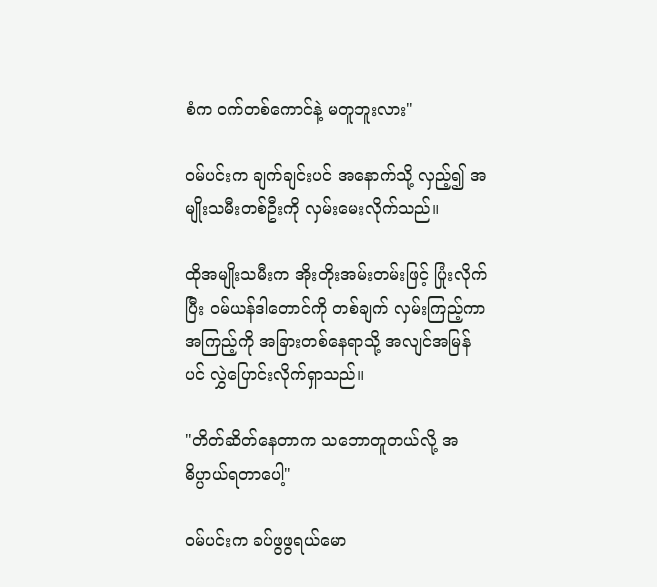စံက ဝက်တစ်ကောင်နဲ့ မတူဘူးလား"

ဝမ်ပင်းက ချက်ချင်းပင် အနောက်သို့ လှည့်၍ အမျိုးသမီးတစ်ဦးကို လှမ်းမေးလိုက်သည်။

ထိုအမျိုးသမီးက အိုးတိုးအမ်းတမ်းဖြင့် ပြုံးလိုက်ပြီး ဝမ်ယန်ဒါတောင်ကို တစ်ချက် လှမ်းကြည့်ကာ အကြည့်ကို အခြားတစ်နေရာသို့ အလျင်အမြန်ပင် လွှဲပြောင်းလိုက်ရှာသည်။

"တိတ်ဆိတ်နေတာက သဘောတူတယ်လို့ အဓိပ္ပာယ်ရတာပေါ့"

ဝမ်ပင်းက ခပ်ဖွဖွရယ်မော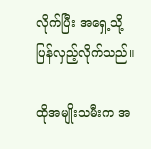လိုက်ပြီး အရှေ့သို့ ပြန်လှည့်လိုက်သည်။

ထိုအမျိုးသမီးက အ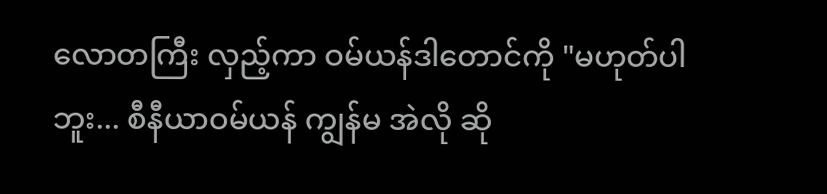လောတကြီး လှည့်ကာ ဝမ်ယန်ဒါတောင်ကို "မဟုတ်ပါဘူး... စီနီယာဝမ်ယန် ကျွန်မ အဲလို ဆို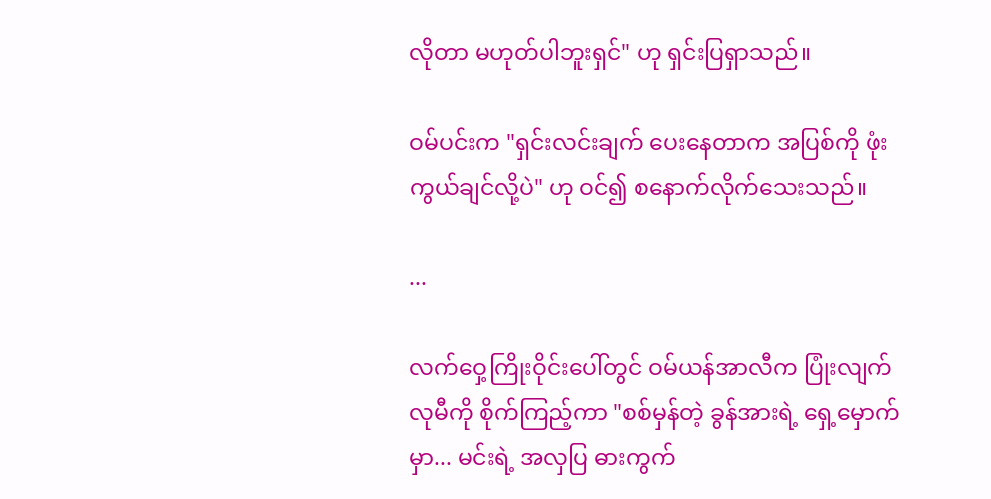လိုတာ မဟုတ်ပါဘူးရှင်" ဟု ရှင်းပြရှာသည်။

ဝမ်ပင်းက "ရှင်းလင်းချက် ပေးနေတာက အပြစ်ကို ဖုံးကွယ်ချင်လို့ပဲ" ဟု ဝင်၍ စနောက်လိုက်သေးသည်။

...

လက်ဝှေ့ကြိုးဝိုင်းပေါ်တွင် ဝမ်ယန်အာလီက ပြုံးလျက် လုမီကို စိုက်ကြည့်ကာ "စစ်မှန်တဲ့ ခွန်အားရဲ့ ရှေ့မှောက်မှာ... မင်းရဲ့ အလှပြ ဓားကွက်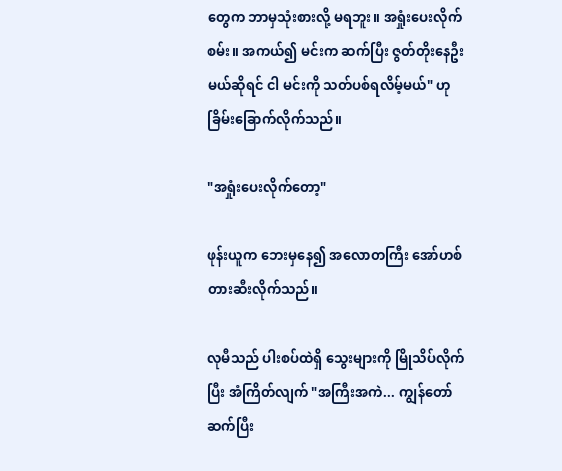တွေက ဘာမှသုံးစားလို့ မရဘူး။ အရှုံးပေးလိုက်စမ်း။ အကယ်၍ မင်းက ဆက်ပြီး ဇွတ်တိုးနေဦးမယ်ဆိုရင် ငါ မင်းကို သတ်ပစ်ရလိမ့်မယ်" ဟု ခြိမ်းခြောက်လိုက်သည်။

"အရှုံးပေးလိုက်တော့"

ဖုန်းယူက ဘေးမှနေ၍ အလောတကြီး အော်ဟစ်တားဆီးလိုက်သည်။

လုမီသည် ပါးစပ်ထဲရှိ သွေးများကို မြိုသိပ်လိုက်ပြီး အံကြိတ်လျက် "အကြီးအကဲ... ကျွန်တော် ဆက်ပြီး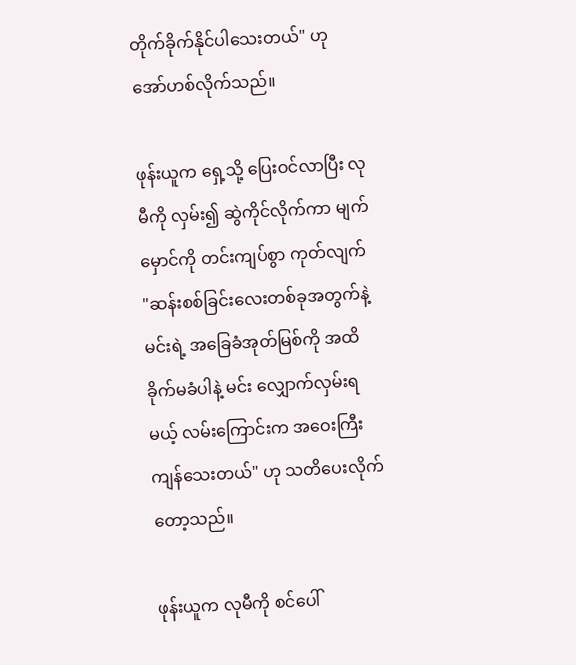တိုက်ခိုက်နိုင်ပါသေးတယ်" ဟု အော်ဟစ်လိုက်သည်။

ဖုန်းယူက ရှေ့သို့ ပြေးဝင်လာပြီး လုမီကို လှမ်း၍ ဆွဲကိုင်လိုက်ကာ မျက်မှောင်ကို တင်းကျပ်စွာ ကုတ်လျက် "ဆန်းစစ်ခြင်းလေးတစ်ခုအတွက်နဲ့ မင်းရဲ့ အခြေခံအုတ်မြစ်ကို အထိခိုက်မခံပါနဲ့ မင်း လျှောက်လှမ်းရမယ့် လမ်းကြောင်းက အဝေးကြီး ကျန်သေးတယ်" ဟု သတိပေးလိုက်တော့သည်။

ဖုန်းယူက လုမီကို စင်ပေါ်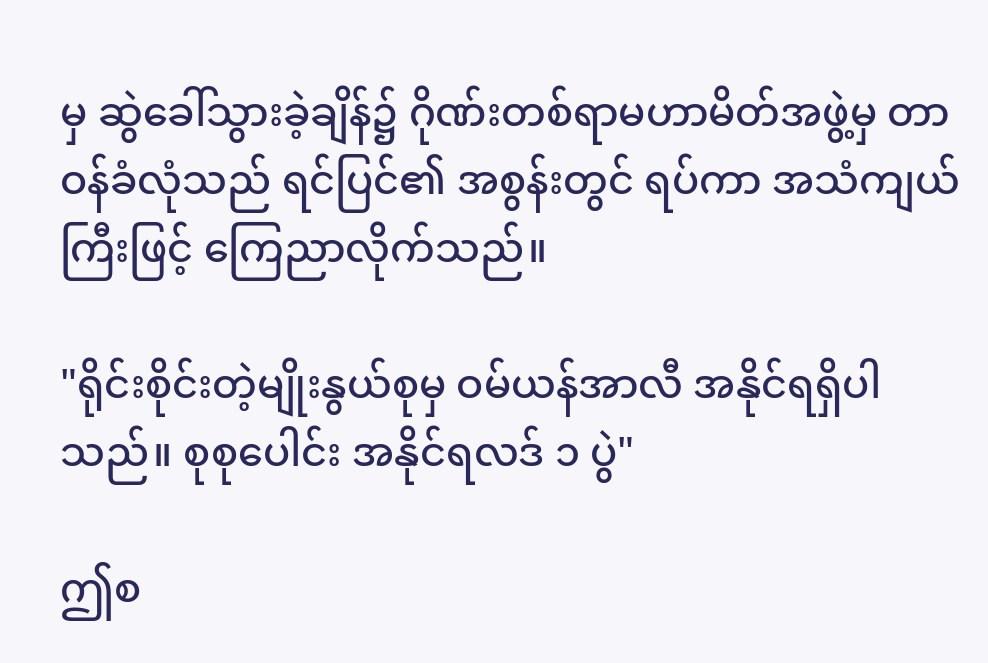မှ ဆွဲခေါ်သွားခဲ့ချိန်၌ ဂိုဏ်းတစ်ရာမဟာမိတ်အဖွဲ့မှ တာဝန်ခံလုံသည် ရင်ပြင်၏ အစွန်းတွင် ရပ်ကာ အသံကျယ်ကြီးဖြင့် ကြေညာလိုက်သည်။

"ရိုင်းစိုင်းတဲ့မျိုးနွယ်စုမှ ဝမ်ယန်အာလီ အနိုင်ရရှိပါသည်။ စုစုပေါင်း အနိုင်ရလဒ် ၁ ပွဲ"

ဤစ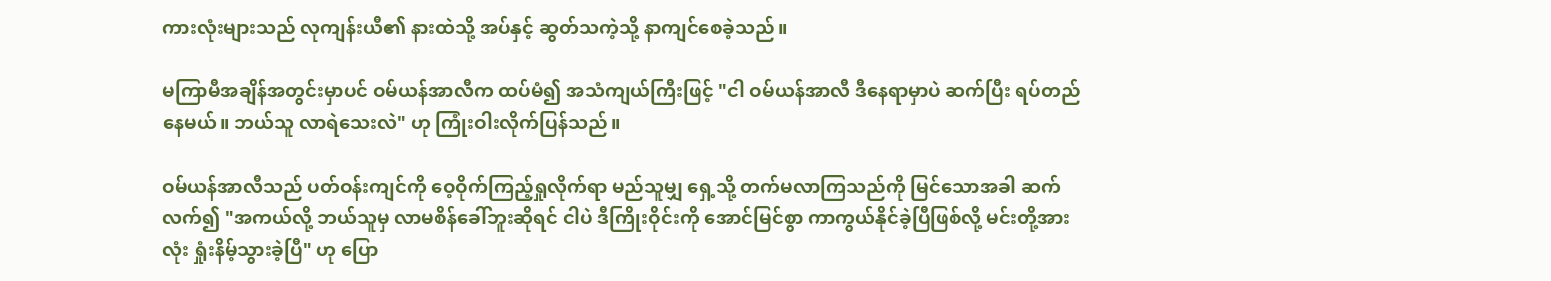ကားလုံးများသည် လုကျန်းယီ၏ နားထဲသို့ အပ်နှင့် ဆွတ်သကဲ့သို့ နာကျင်စေခဲ့သည်။

မကြာမီအချိန်အတွင်းမှာပင် ဝမ်ယန်အာလီက ထပ်မံ၍ အသံကျယ်ကြီးဖြင့် "ငါ ဝမ်ယန်အာလီ ဒီနေရာမှာပဲ ဆက်ပြီး ရပ်တည်နေမယ်။ ဘယ်သူ လာရဲသေးလဲ" ဟု ကြုံးဝါးလိုက်ပြန်သည်။

ဝမ်ယန်အာလီသည် ပတ်ဝန်းကျင်ကို ဝေ့ဝိုက်ကြည့်ရှုလိုက်ရာ မည်သူမျှ ရှေ့သို့ တက်မလာကြသည်ကို မြင်သောအခါ ဆက်လက်၍ "အကယ်လို့ ဘယ်သူမှ လာမစိန်ခေါ်ဘူးဆိုရင် ငါပဲ ဒီကြိုးဝိုင်းကို အောင်မြင်စွာ ကာကွယ်နိုင်ခဲ့ပြီဖြစ်လို့ မင်းတို့အားလုံး ရှုံးနိမ့်သွားခဲ့ပြီ" ဟု ပြော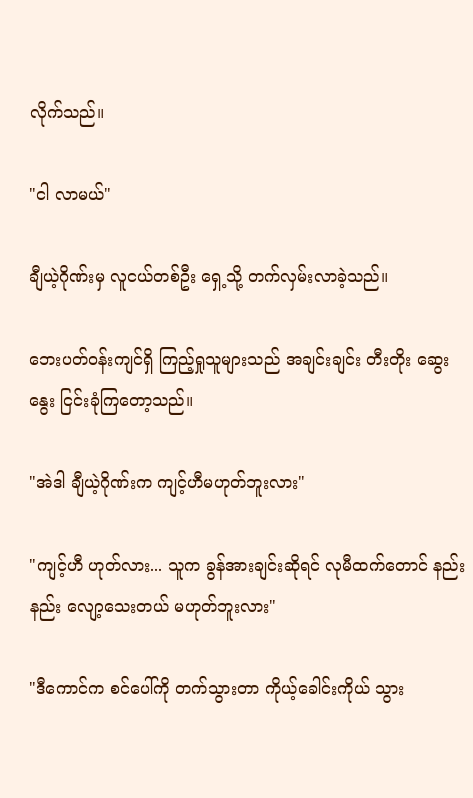လိုက်သည်။

"ငါ လာမယ်"

ချီယဲ့ဂိုဏ်းမှ လူငယ်တစ်ဦး ရှေ့သို့ တက်လှမ်းလာခဲ့သည်။

ဘေးပတ်ဝန်းကျင်ရှိ ကြည့်ရှုသူများသည် အချင်းချင်း တီးတိုး ဆွေးနွေး ငြင်းခုံကြတော့သည်။

"အဲဒါ ချီယဲ့ဂိုဏ်းက ကျင့်ဟီမဟုတ်ဘူးလား"

"ကျင့်ဟီ ဟုတ်လား... သူက ခွန်အားချင်းဆိုရင် လုမီထက်တောင် နည်းနည်း လျော့သေးတယ် မဟုတ်ဘူးလား"

"ဒီကောင်က စင်ပေါ်ကို တက်သွားတာ ကိုယ့်ခေါင်းကိုယ် သွား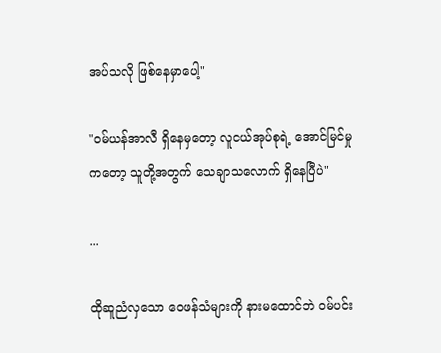အပ်သလို ဖြစ်နေမှာပေါ့"

"ဝမ်ယန်အာလီ ရှိနေမှတော့ လူငယ်အုပ်စုရဲ့ အောင်မြင်မှုကတော့ သူတို့အတွက် သေချာသလောက် ရှိနေပြီပဲ"

...

ထိုဆူညံလှသော ဝေဖန်သံများကို နားမထောင်ဘဲ ဝမ်ပင်း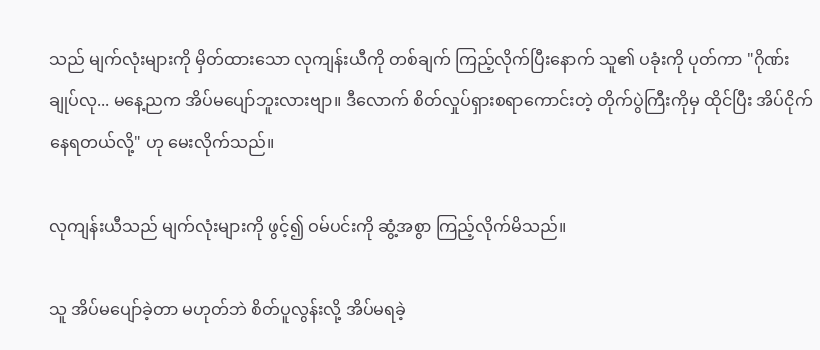သည် မျက်လုံးများကို မှိတ်ထားသော လုကျန်းယီကို တစ်ချက် ကြည့်လိုက်ပြီးနောက် သူ၏ ပခုံးကို ပုတ်ကာ "ဂိုဏ်းချုပ်လု... မနေ့ညက အိပ်မပျော်ဘူးလားဗျာ။ ဒီလောက် စိတ်လှုပ်ရှားစရာကောင်းတဲ့ တိုက်ပွဲကြီးကိုမှ ထိုင်ပြီး အိပ်ငိုက်နေရတယ်လို့" ဟု မေးလိုက်သည်။

လုကျန်းယီသည် မျက်လုံးများကို ဖွင့်၍ ဝမ်ပင်းကို ဆွံ့အစွာ ကြည့်လိုက်မိသည်။

သူ အိပ်မပျော်ခဲ့တာ မဟုတ်ဘဲ စိတ်ပူလွန်းလို့ အိပ်မရခဲ့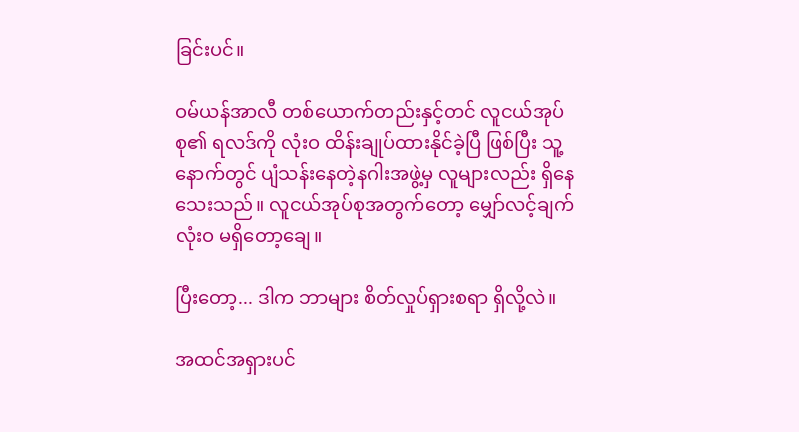ခြင်းပင်။

ဝမ်ယန်အာလီ တစ်ယောက်တည်းနှင့်တင် လူငယ်အုပ်စု၏ ရလဒ်ကို လုံးဝ ထိန်းချုပ်ထားနိုင်ခဲ့ပြီ ဖြစ်ပြီး သူ့နောက်တွင် ပျံသန်းနေတဲ့နဂါးအဖွဲ့မှ လူများလည်း ရှိနေသေးသည်။ လူငယ်အုပ်စုအတွက်တော့ မျှော်လင့်ချက် လုံးဝ မရှိတော့ချေ။

ပြီးတော့... ဒါက ဘာများ စိတ်လှုပ်ရှားစရာ ရှိလို့လဲ။

အထင်အရှားပင်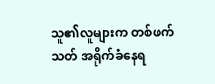သူ၏လူများက တစ်ဖက်သတ် အရိုက်ခံနေရ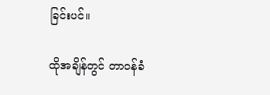ခြင်းပင်။

ထိုအချိန်တွင် တာဝန်ခံ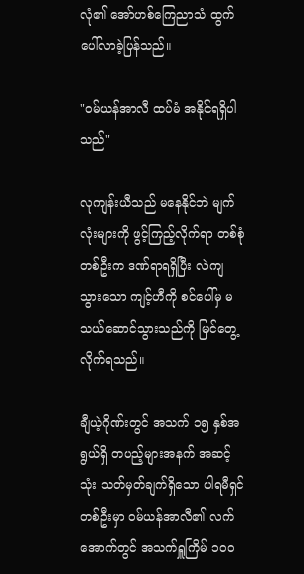လုံ၏ အော်ဟစ်ကြေညာသံ ထွက်ပေါ်လာခဲ့ပြန်သည်။

"ဝမ်ယန်အာလီ ထပ်မံ အနိုင်ရရှိပါသည်"

လုကျန်းယီသည် မနေနိုင်ဘဲ မျက်လုံးများကို ဖွင့်ကြည့်လိုက်ရာ တစ်စုံတစ်ဦးက ဒဏ်ရာရရှိပြီး လဲကျသွားသော ကျင့်ဟီကို စင်ပေါ်မှ မသယ်ဆောင်သွားသည်ကို မြင်တွေ့လိုက်ရသည်။

ချီယဲ့ဂိုဏ်းတွင် အသက် ၁၅ နှစ်အရွယ်ရှိ တပည့်များအနက် အဆင့်သုံး သတ်မှတ်ချက်ရှိသော ပါရမီရှင်တစ်ဦးမှာ ဝမ်ယန်အာလီ၏ လက်အောက်တွင် အသက်ရှူကြိမ် ၁၀၀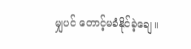မျှပင် တောင့်မခံနိုင်ခဲ့ချေ။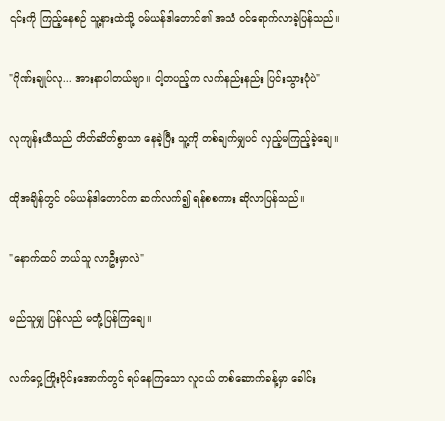၎င်းကို ကြည့်နေစဉ် သူ့နားထဲသို့ ဝမ်ယန်ဒါတောင်၏ အသံ ဝင်ရောက်လာခဲ့ပြန်သည်။

"ဂိုဏ်းချုပ်လု... အားနာပါတယ်ဗျာ။ ငါ့တပည့်က လက်နည်းနည်း ပြင်းသွားပုံပဲ"

လုကျန်းယီသည် တိတ်ဆိတ်စွာသာ နေခဲ့ပြီး သူ့ကို တစ်ချက်မျှပင် လှည့်မကြည့်ခဲ့ချေ။

ထိုအချိန်တွင် ဝမ်ယန်ဒါတောင်က ဆက်လက်၍ ရန်စစကား ဆိုလာပြန်သည်။

"နောက်ထပ် ဘယ်သူ လာဦးမှာလဲ"

မည်သူမျှ ပြန်လည် မတုံ့ပြန်ကြချေ။

လက်ဝှေ့ကြိုးဝိုင်းအောက်တွင် ရပ်နေကြသော လူငယ် တစ်ဆောက်ခန့်မှာ ခေါင်း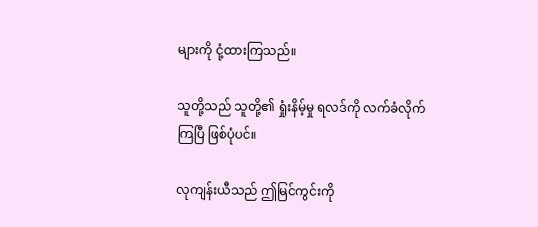များကို ငုံ့ထားကြသည်။

သူတို့သည် သူတို့၏ ရှုံးနိမ့်မှု ရလဒ်ကို လက်ခံလိုက်ကြပြီ ဖြစ်ပုံပင်။

လုကျန်းယီသည် ဤမြင်ကွင်းကို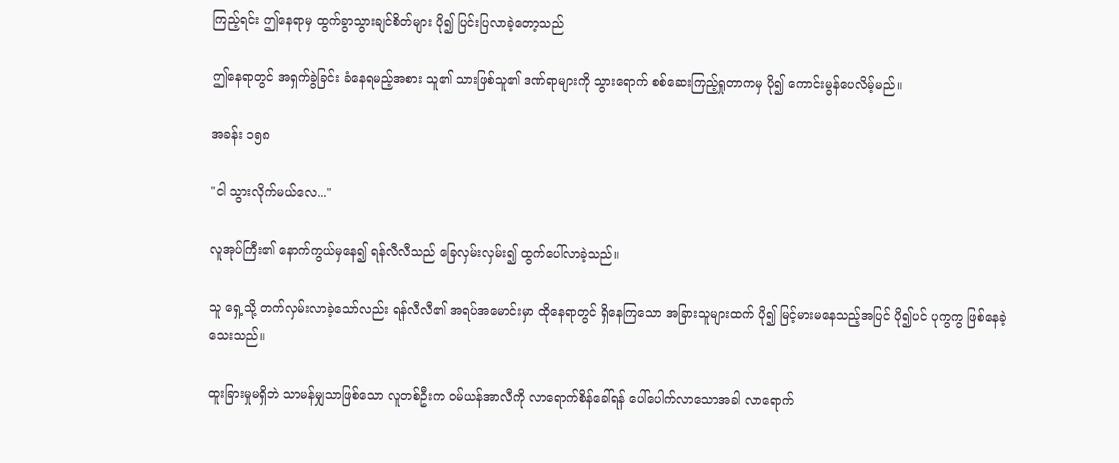ကြည့်ရင်း ဤနေရာမှ ထွက်ခွာသွားချင်စိတ်များ ပို၍ ပြင်းပြလာခဲ့တော့သည်

ဤနေရာတွင် အရှက်ခွဲခြင်း ခံနေရမည့်အစား သူ၏ သားဖြစ်သူ၏ ဒဏ်ရာများကို သွားရောက် စစ်ဆေးကြည့်ရှုတာကမှ ပို၍ ကောင်းမွန်ပေလိမ့်မည်။

အခန်း ၁၅၈

"ငါ သွားလိုက်မယ်လေ..."

လူအုပ်ကြီး၏ နောက်ကွယ်မှနေ၍ ရန်လီလီသည် ခြေလှမ်းလှမ်း၍ ထွက်ပေါ်လာခဲ့သည်။

သူ ရှေ့သို့ တက်လှမ်းလာခဲ့သော်လည်း ရန်လီလီ၏ အရပ်အမောင်းမှာ ထိုနေရာတွင် ရှိနေကြသော အခြားသူများထက် ပို၍ မြင့်မားမနေသည့်အပြင် ပို၍ပင် ပုကွကွ ဖြစ်နေခဲ့သေးသည်။

ထူးခြားမှုမရှိဘဲ သာမန်မျှသာဖြစ်သော လူတစ်ဦးက ဝမ်ယန်အာလီကို လာရောက်စိန်ခေါ်ရန် ပေါ်ပေါက်လာသောအခါ လာရောက်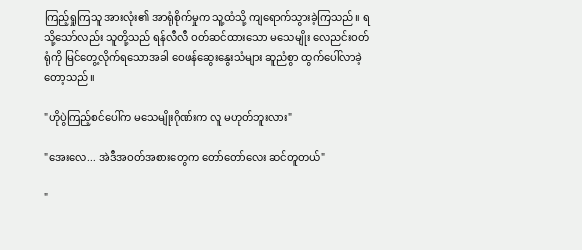ကြည့်ရှုကြသူ အားလုံး၏ အာရုံစိုက်မှုက သူ့ထံသို့ ကျရောက်သွားခဲ့ကြသည်။ ရသို့သော်လည်း သူတို့သည် ရန်လီလီ ဝတ်ဆင်ထားသော မသေမျိုး လေညင်းဝတ်ရုံကို မြင်တွေ့လိုက်ရသောအခါ ဝေဖန်ဆွေးနွေးသံများ ဆူညံစွာ ထွက်ပေါ်လာခဲ့တော့သည်။

"ဟိုပွဲကြည့်စင်ပေါ်က မသေမျိုးဂိုဏ်းက လူ မဟုတ်ဘူးလား"

"အေးလေ... အဲဒီအဝတ်အစားတွေက တော်တော်လေး ဆင်တူတယ်"

"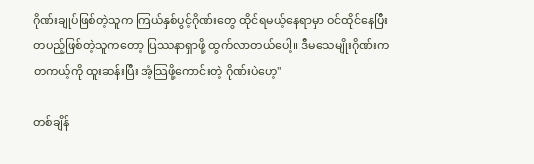ဂိုဏ်းချုပ်ဖြစ်တဲ့သူက ကြယ်နှစ်ပွင့်ဂိုဏ်းတွေ ထိုင်ရမယ့်နေရာမှာ ဝင်ထိုင်နေပြီး တပည့်ဖြစ်တဲ့သူကတော့ ပြဿနာရှာဖို့ ထွက်လာတယ်ပေါ့။ ဒီမသေမျိုးဂိုဏ်းက တကယ့်ကို ထူးဆန်းပြီး အံ့သြဖို့ကောင်းတဲ့ ဂိုဏ်းပဲဟေ့"

တစ်ချိန်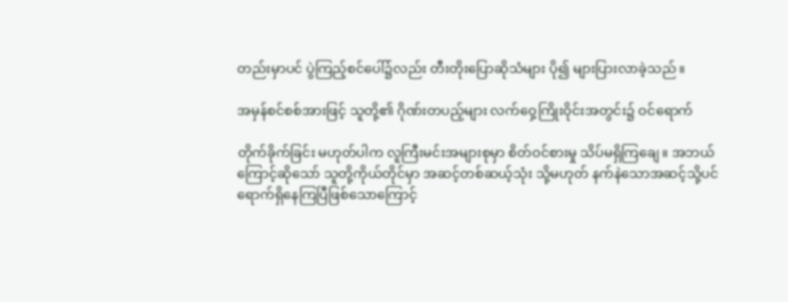တည်းမှာပင် ပွဲကြည့်စင်ပေါ်၌လည်း တီးတိုးပြောဆိုသံများ ပို၍ များပြားလာခဲ့သည်။

အမှန်စင်စစ်အားဖြင့် သူတို့၏ ဂိုဏ်းတပည့်များ လက်ဝှေ့ကြိုးဝိုင်းအတွင်း၌ ဝင်ရောက်

တိုက်ခိုက်ခြင်း မဟုတ်ပါက လူကြီးမင်းအများစုမှာ စိတ်ဝင်စားမှု သိပ်မရှိကြချေ။ အဘယ်ကြောင့်ဆိုသော် သူတို့ကိုယ်တိုင်မှာ အဆင့်တစ်ဆယ့်သုံး သို့မဟုတ် နက်နဲသောအဆင့်သို့ပင် ရောက်ရှိနေကြပြီဖြစ်သောကြောင့်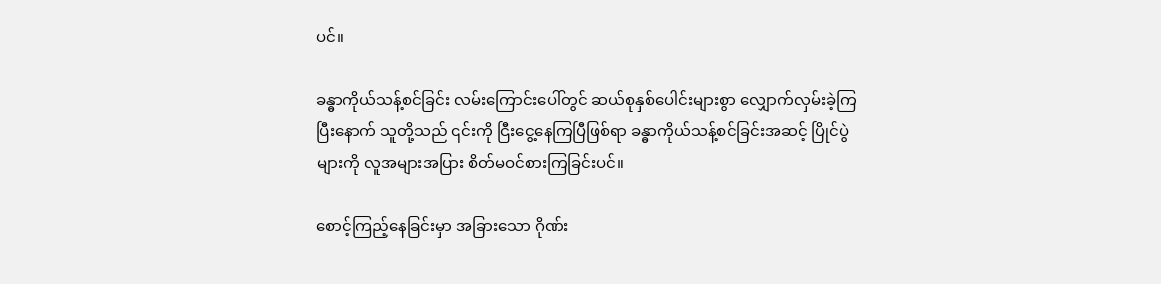ပင်။

ခန္ဓာကိုယ်သန့်စင်ခြင်း လမ်းကြောင်းပေါ်တွင် ဆယ်စုနှစ်ပေါင်းများစွာ လျှောက်လှမ်းခဲ့ကြပြီးနောက် သူတို့သည် ၎င်းကို ငြီးငွေ့နေကြပြီဖြစ်ရာ ခန္ဓာကိုယ်သန့်စင်ခြင်းအဆင့် ပြိုင်ပွဲများကို လူအများအပြား စိတ်မဝင်စားကြခြင်းပင်။

စောင့်ကြည့်နေခြင်းမှာ အခြားသော ဂိုဏ်း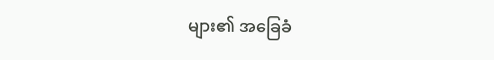များ၏ အခြေခံ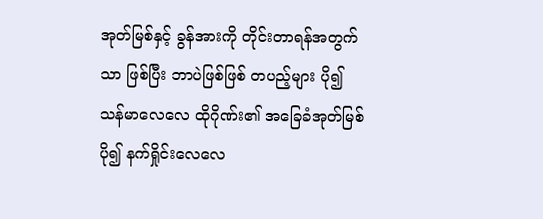အုတ်မြစ်နှင့် ခွန်အားကို တိုင်းတာရန်အတွက်သာ ဖြစ်ပြီး ဘာပဲဖြစ်ဖြစ် တပည့်များ ပို၍ သန်မာလေလေ ထိုဂိုဏ်း၏ အခြေခံအုတ်မြစ် ပို၍ နက်ရှိုင်းလေလေ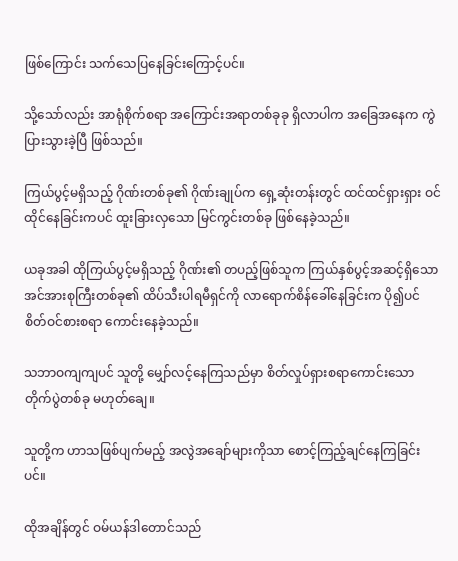ဖြစ်ကြောင်း သက်သေပြနေခြင်းကြောင့်ပင်။

သို့သော်လည်း အာရုံစိုက်စရာ အကြောင်းအရာတစ်ခုခု ရှိလာပါက အခြေအနေက ကွဲပြားသွားခဲ့ပြီ ဖြစ်သည်။

ကြယ်ပွင့်မရှိသည့် ဂိုဏ်းတစ်ခု၏ ဂိုဏ်းချုပ်က ရှေ့ဆုံးတန်းတွင် ထင်ထင်ရှားရှား ဝင်ထိုင်နေခြင်းကပင် ထူးခြားလှသော မြင်ကွင်းတစ်ခု ဖြစ်နေခဲ့သည်။

ယခုအခါ ထိုကြယ်ပွင့်မရှိသည့် ဂိုဏ်း၏ တပည့်ဖြစ်သူက ကြယ်နှစ်ပွင့်အဆင့်ရှိသော အင်အားစုကြီးတစ်ခု၏ ထိပ်သီးပါရမီရှင်ကို လာရောက်စိန်ခေါ်နေခြင်းက ပို၍ပင် စိတ်ဝင်စားစရာ ကောင်းနေခဲ့သည်။

သဘာဝကျကျပင် သူတို့ မျှော်လင့်နေကြသည်မှာ စိတ်လှုပ်ရှားစရာကောင်းသော တိုက်ပွဲတစ်ခု မဟုတ်ချေ။

သူတို့က ဟာသဖြစ်ပျက်မည့် အလွဲအချော်များကိုသာ စောင့်ကြည့်ချင်နေကြခြင်းပင်။

ထိုအချိန်တွင် ဝမ်ယန်ဒါတောင်သည်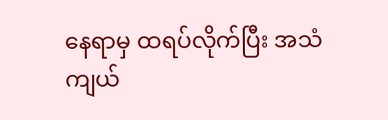နေရာမှ ထရပ်လိုက်ပြီး အသံကျယ်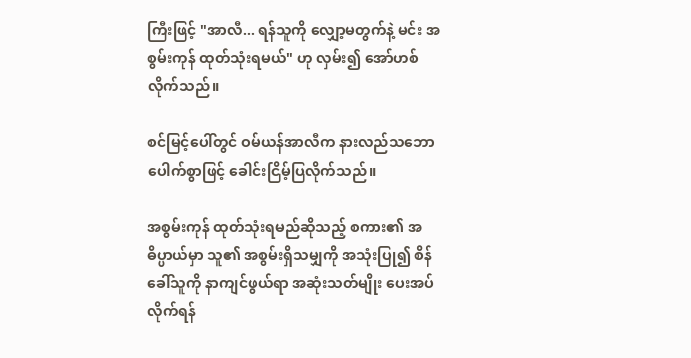ကြီးဖြင့် "အာလီ... ရန်သူကို လျှော့မတွက်နဲ့ မင်း အစွမ်းကုန် ထုတ်သုံးရမယ်" ဟု လှမ်း၍ အော်ဟစ်လိုက်သည်။

စင်မြင့်ပေါ်တွင် ဝမ်ယန်အာလီက နားလည်သဘောပေါက်စွာဖြင့် ခေါင်းငြိမ့်ပြလိုက်သည်။

အစွမ်းကုန် ထုတ်သုံးရမည်ဆိုသည့် စကား၏ အဓိပ္ပာယ်မှာ သူ၏ အစွမ်းရှိသမျှကို အသုံးပြု၍ စိန်ခေါ်သူကို နာကျင်ဖွယ်ရာ အဆုံးသတ်မျိုး ပေးအပ်လိုက်ရန်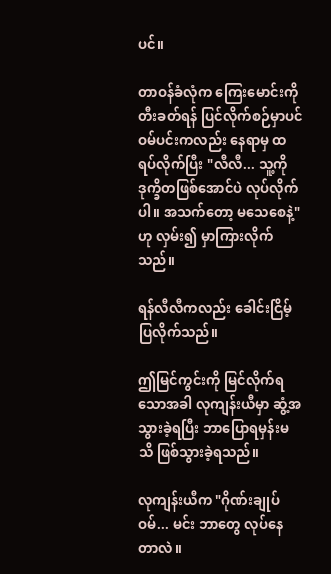ပင်။

တာဝန်ခံလုံက ကြေးမောင်းကို တီးခတ်ရန် ပြင်လိုက်စဉ်မှာပင် ဝမ်ပင်းကလည်း နေရာမှ ထရပ်လိုက်ပြီး "လီလီ... သူ့ကို ဒုက္ခိတဖြစ်အောင်ပဲ လုပ်လိုက်ပါ။ အသက်တော့ မသေစေနဲ့" ဟု လှမ်း၍ မှာကြားလိုက်သည်။

ရန်လီလီကလည်း ခေါင်းငြိမ့်ပြလိုက်သည်။

ဤမြင်ကွင်းကို မြင်လိုက်ရသောအခါ လုကျန်းယီမှာ ဆွံ့အသွားခဲ့ရပြီး ဘာပြောရမှန်းမသိ ဖြစ်သွားခဲ့ရသည်။

လုကျန်းယီက "ဂိုဏ်းချုပ်ဝမ်... မင်း ဘာတွေ လုပ်နေတာလဲ။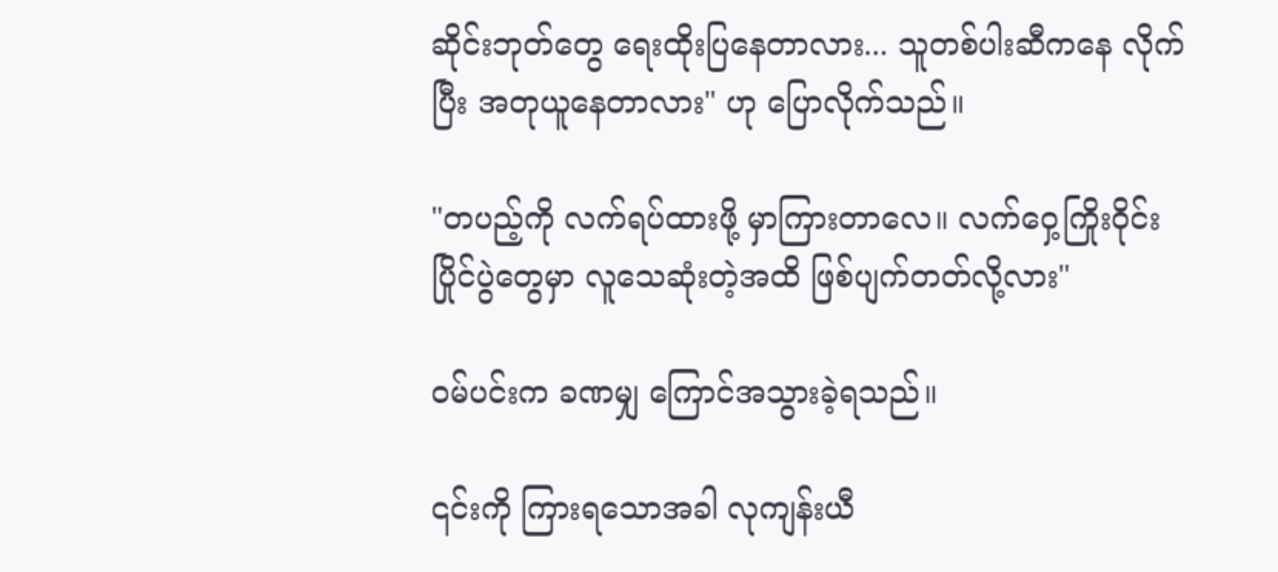ဆိုင်းဘုတ်တွေ ရေးထိုးပြနေတာလား... သူတစ်ပါးဆီကနေ လိုက်ပြီး အတုယူနေတာလား" ဟု ပြောလိုက်သည်။

"တပည့်ကို လက်ရပ်ထားဖို့ မှာကြားတာလေ။ လက်ဝှေ့ကြိုးဝိုင်းပြိုင်ပွဲတွေမှာ လူသေဆုံးတဲ့အထိ ဖြစ်ပျက်တတ်လို့လား"

ဝမ်ပင်းက ခဏမျှ ကြောင်အသွားခဲ့ရသည်။

၎င်းကို ကြားရသောအခါ လုကျန်းယီ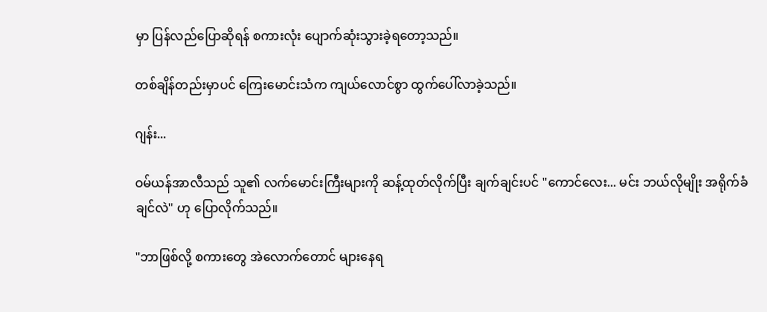မှာ ပြန်လည်ပြောဆိုရန် စကားလုံး ပျောက်ဆုံးသွားခဲ့ရတော့သည်။

တစ်ချိန်တည်းမှာပင် ကြေးမောင်းသံက ကျယ်လောင်စွာ ထွက်ပေါ်လာခဲ့သည်။

ဂျန်း...

ဝမ်ယန်အာလီသည် သူ၏ လက်မောင်းကြီးများကို ဆန့်ထုတ်လိုက်ပြီး ချက်ချင်းပင် "ကောင်လေး... မင်း ဘယ်လိုမျိုး အရိုက်ခံချင်လဲ" ဟု ပြောလိုက်သည်။

"ဘာဖြစ်လို့ စကားတွေ အဲလောက်တောင် များနေရ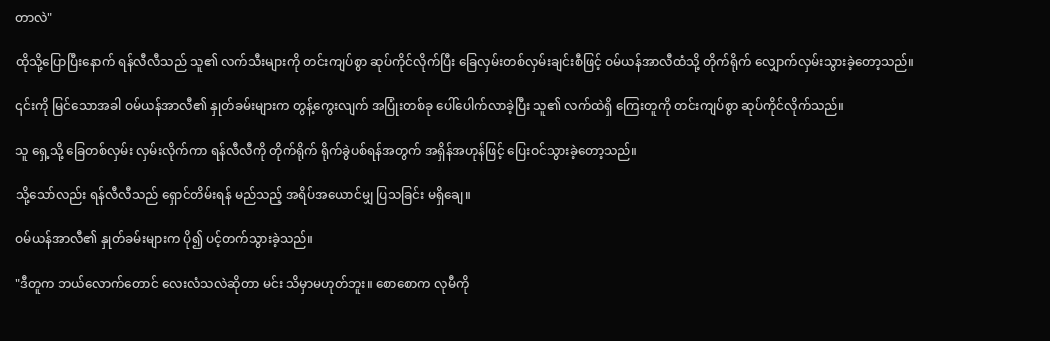တာလဲ"

ထိုသို့ပြောပြီးနောက် ရန်လီလီသည် သူ၏ လက်သီးများကို တင်းကျပ်စွာ ဆုပ်ကိုင်လိုက်ပြီး ခြေလှမ်းတစ်လှမ်းချင်းစီဖြင့် ဝမ်ယန်အာလီထံသို့ တိုက်ရိုက် လျှောက်လှမ်းသွားခဲ့တော့သည်။

၎င်းကို မြင်သောအခါ ဝမ်ယန်အာလီ၏ နှုတ်ခမ်းများက တွန့်ကွေးလျက် အပြုံးတစ်ခု ပေါ်ပေါက်လာခဲ့ပြီး သူ၏ လက်ထဲရှိ ကြေးတူကို တင်းကျပ်စွာ ဆုပ်ကိုင်လိုက်သည်။

သူ ရှေ့သို့ ခြေတစ်လှမ်း လှမ်းလိုက်ကာ ရန်လီလီကို တိုက်ရိုက် ရိုက်ခွဲပစ်ရန်အတွက် အရှိန်အဟုန်ဖြင့် ပြေးဝင်သွားခဲ့တော့သည်။

သို့သော်လည်း ရန်လီလီသည် ရှောင်တိမ်းရန် မည်သည့် အရိပ်အယောင်မျှ ပြသခြင်း မရှိချေ။

ဝမ်ယန်အာလီ၏ နှုတ်ခမ်းများက ပို၍ ပင့်တက်သွားခဲ့သည်။

"ဒီတူက ဘယ်လောက်တောင် လေးလံသလဲဆိုတာ မင်း သိမှာမဟုတ်ဘူး။ စောစောက လုမီကို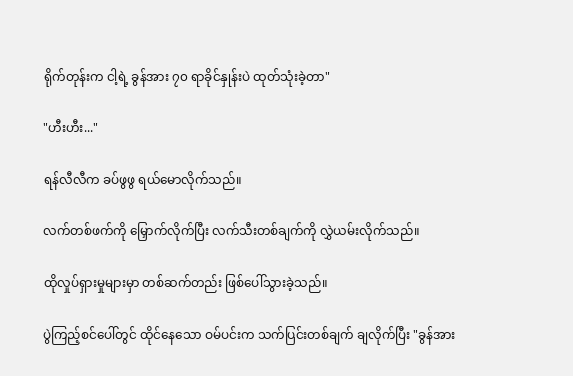ရိုက်တုန်းက ငါ့ရဲ့ ခွန်အား ၇၀ ရာခိုင်နှုန်းပဲ ထုတ်သုံးခဲ့တာ"

"ဟီးဟီး..."

ရန်လီလီက ခပ်ဖွဖွ ရယ်မောလိုက်သည်။

လက်တစ်ဖက်ကို မြှောက်လိုက်ပြီး လက်သီးတစ်ချက်ကို လွှဲယမ်းလိုက်သည်။

ထိုလှုပ်ရှားမှုများမှာ တစ်ဆက်တည်း ဖြစ်ပေါ်သွားခဲ့သည်။

ပွဲကြည့်စင်ပေါ်တွင် ထိုင်နေသော ဝမ်ပင်းက သက်ပြင်းတစ်ချက် ချလိုက်ပြီး "ခွန်အား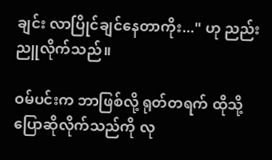ချင်း လာပြိုင်ချင်နေတာကိုး..." ဟု ညည်းညူလိုက်သည်။

ဝမ်ပင်းက ဘာဖြစ်လို့ ရုတ်တရက် ထိုသို့ပြောဆိုလိုက်သည်ကို လု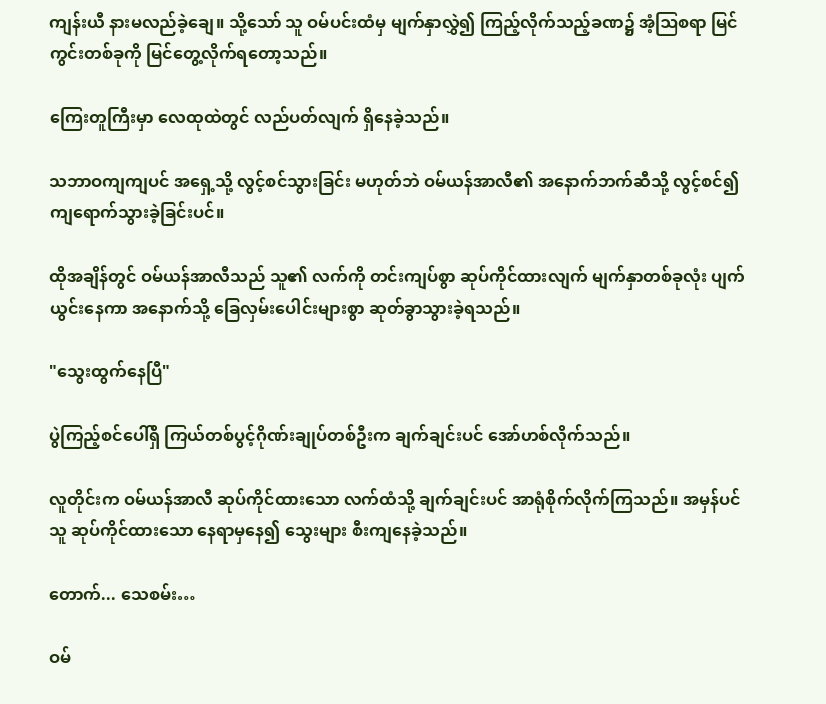ကျန်းယီ နားမလည်ခဲ့ချေ။ သို့သော် သူ ဝမ်ပင်းထံမှ မျက်နှာလွှဲ၍ ကြည့်လိုက်သည့်ခဏ၌ အံ့ဩစရာ မြင်ကွင်းတစ်ခုကို မြင်တွေ့လိုက်ရတော့သည်။

ကြေးတူကြီးမှာ လေထုထဲတွင် လည်ပတ်လျက် ရှိနေခဲ့သည်။

သဘာဝကျကျပင် အရှေ့သို့ လွင့်စင်သွားခြင်း မဟုတ်ဘဲ ဝမ်ယန်အာလီ၏ အနောက်ဘက်ဆီသို့ လွင့်စင်၍ ကျရောက်သွားခဲ့ခြင်းပင်။

ထိုအချိန်တွင် ဝမ်ယန်အာလီသည် သူ၏ လက်ကို တင်းကျပ်စွာ ဆုပ်ကိုင်ထားလျက် မျက်နှာတစ်ခုလုံး ပျက်ယွင်းနေကာ အနောက်သို့ ခြေလှမ်းပေါင်းများစွာ ဆုတ်ခွာသွားခဲ့ရသည်။

"သွေးထွက်နေပြီ"

ပွဲကြည့်စင်ပေါ်ရှိ ကြယ်တစ်ပွင့်ဂိုဏ်းချုပ်တစ်ဦးက ချက်ချင်းပင် အော်ဟစ်လိုက်သည်။

လူတိုင်းက ဝမ်ယန်အာလီ ဆုပ်ကိုင်ထားသော လက်ထံသို့ ချက်ချင်းပင် အာရုံစိုက်လိုက်ကြသည်။ အမှန်ပင် သူ ဆုပ်ကိုင်ထားသော နေရာမှနေ၍ သွေးများ စီးကျနေခဲ့သည်။

တောက်... သေစမ်း…

ဝမ်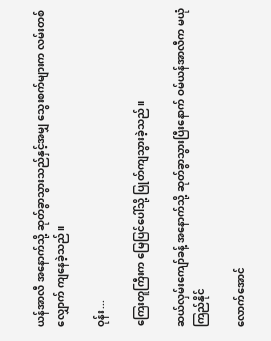ယန်အာလီ အနောက်သို့ ဆုတ်ခွာသွားသည်နှင့်အမျှ သွေးစက်များက လမ်းတစ်လျှောက် ကျနေခဲ့သည်။

ဝုန်း...

ကြေးတူကြီးက မြေပြင်ပေါ်သို့ ပြုတ်ကျသွားခဲ့သည်။

ဆယ်လှမ်းကျော်ခန့် အနောက်သို့ ဆုတ်ခွာသွားပြီးနောက် ဝမ်ယန်အာလီက မယုံကြည်နိုင်

လောက်အောင်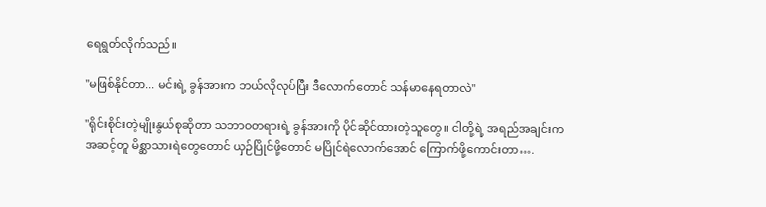ရေရွတ်လိုက်သည်။

"မဖြစ်နိုင်တာ... မင်းရဲ့ ခွန်အားက ဘယ်လိုလုပ်ပြီး ဒီလောက်တောင် သန်မာနေရတာလဲ"

"ရိုင်းစိုင်းတဲ့မျိုးနွယ်စုဆိုတာ သဘာဝတရားရဲ့ ခွန်အားကို ပိုင်ဆိုင်ထားတဲ့သူတွေ။ ငါတို့ရဲ့ အရည်အချင်းက အဆင့်တူ မိစ္ဆာသားရဲတွေတောင် ယှဉ်ပြိုင်ဖို့တောင် မပြိုင်ရဲလောက်အောင် ကြောက်ဖို့ကောင်းတာ….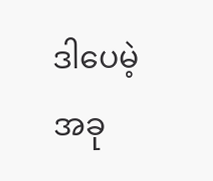ဒါပေမဲ့ အခု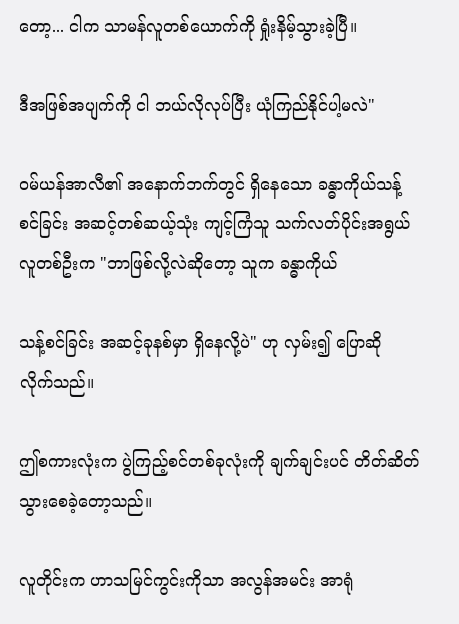တော့... ငါက သာမန်လူတစ်ယောက်ကို ရှုံးနိမ့်သွားခဲ့ပြီ။

ဒီအဖြစ်အပျက်ကို ငါ ဘယ်လိုလုပ်ပြီး ယုံကြည်နိုင်ပါ့မလဲ"

ဝမ်ယန်အာလီ၏ အနောက်ဘက်တွင် ရှိနေသော ခန္ဓာကိုယ်သန့်စင်ခြင်း အဆင့်တစ်ဆယ့်သုံး ကျင့်ကြံသူ သက်လတ်ပိုင်းအရွယ် လူတစ်ဦးက "ဘာဖြစ်လို့လဲဆိုတော့ သူက ခန္ဓာကိုယ်

သန့်စင်ခြင်း အဆင့်ခုနစ်မှာ ရှိနေလို့ပဲ" ဟု လှမ်း၍ ပြောဆို လိုက်သည်။

ဤစကားလုံးက ပွဲကြည့်စင်တစ်ခုလုံးကို ချက်ချင်းပင် တိတ်ဆိတ်သွားစေခဲ့တော့သည်။

လူတိုင်းက ဟာသမြင်ကွင်းကိုသာ အလွန်အမင်း အာရုံ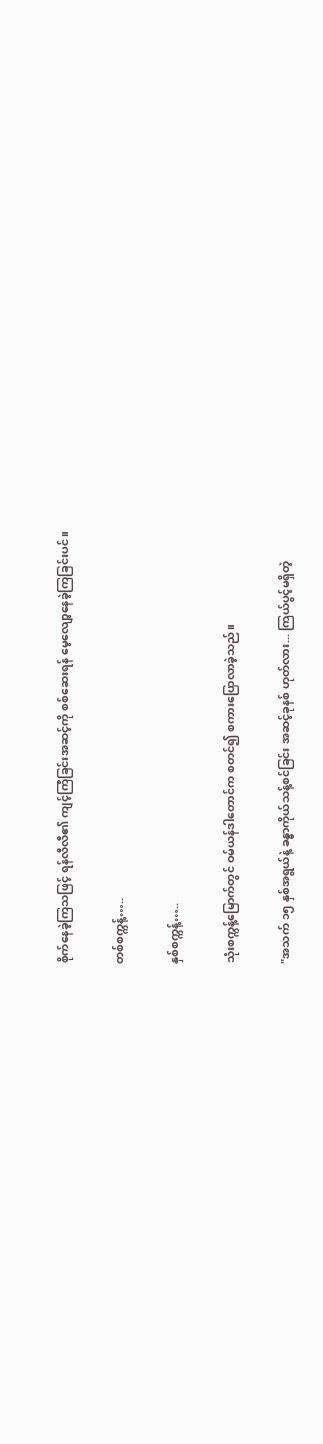စိုက်နေခဲ့ကြသဖြင့် ရန်လီလီ၏ ကျင့်ကြံခြင်းအဆင့်ကို စစ်ဆေးရန် မေ့လျော့နေခဲ့ကြခြင်းပင်။

တစ်စက္ကန့်…..

နှစ်စက္ကန့်…..

သုံးစက္ကန့်မြောက်တွင် ဝမ်ယန်ဒါတောင်က စတင်၍ စကားပြောလာခဲ့သည်။

"အသက် ၁၅ နှစ်အရွယ်နဲ့ ခန္ဓာကိုယ်သန့်စင်ခြင်း အဆင့်ခုနစ် ဟုတ်လား... ကြယ်ပွင့်မရှိတဲ့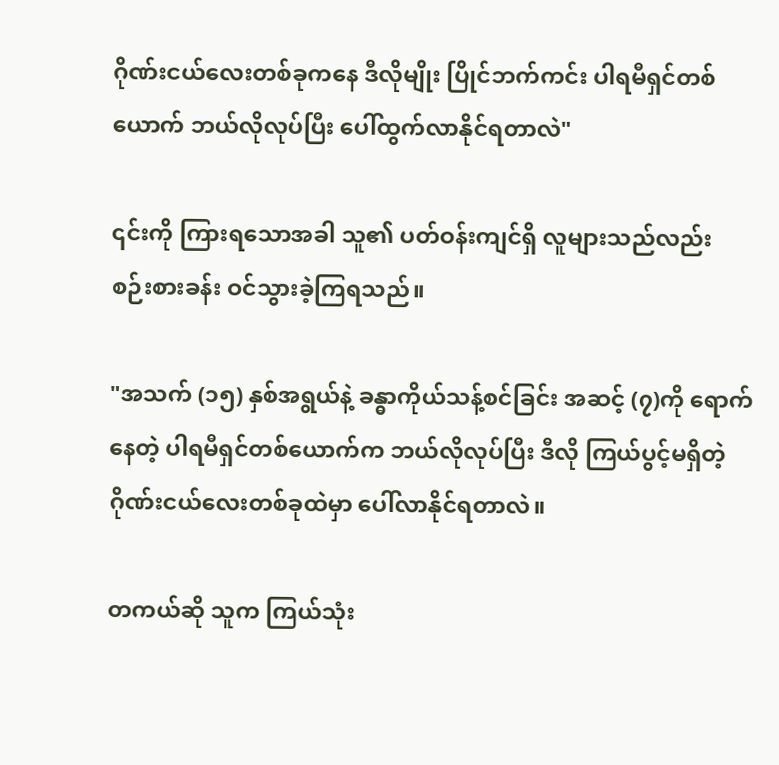ဂိုဏ်းငယ်လေးတစ်ခုကနေ ဒီလိုမျိုး ပြိုင်ဘက်ကင်း ပါရမီရှင်တစ်ယောက် ဘယ်လိုလုပ်ပြီး ပေါ်ထွက်လာနိုင်ရတာလဲ"

၎င်းကို ကြားရသောအခါ သူ၏ ပတ်ဝန်းကျင်ရှိ လူများသည်လည်း စဉ်းစားခန်း ဝင်သွားခဲ့ကြရသည်။

"အသက် (၁၅) နှစ်အရွယ်နဲ့ ခန္ဓာကိုယ်သန့်စင်ခြင်း အဆင့် (၇)ကို ရောက်နေတဲ့ ပါရမီရှင်တစ်ယောက်က ဘယ်လိုလုပ်ပြီး ဒီလို ကြယ်ပွင့်မရှိတဲ့ဂိုဏ်းငယ်လေးတစ်ခုထဲမှာ ပေါ်လာနိုင်ရတာလဲ။

တကယ်ဆို သူက ကြယ်သုံး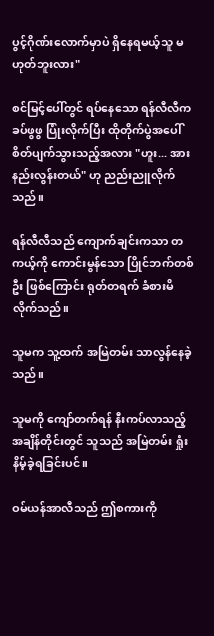ပွင့်ဂိုဏ်းလောက်မှာပဲ ရှိနေရမယ့်သူ မဟုတ်ဘူးလား"

စင်မြင့်ပေါ်တွင် ရပ်နေသော ရန်လီလီက ခပ်ဖွဖွ ပြုံးလိုက်ပြီး ထိုတိုက်ပွဲအပေါ် စိတ်ပျက်သွားသည့်အလား "ဟူး... အားနည်းလွန်းတယ်" ဟု ညည်းညူလိုက်သည်။

ရန်လီလီသည် ကျောက်ချင်းကသာ တကယ့်ကို ကောင်းမွန်သော ပြိုင်ဘက်တစ်ဦး ဖြစ်ကြောင်း ရုတ်တရက် ခံစားမိလိုက်သည်။

သူမက သူ့ထက် အမြဲတမ်း သာလွန်နေခဲ့သည်။

သူမကို ကျော်တက်ရန် နီးကပ်လာသည့်အချိန်တိုင်းတွင် သူသည် အမြဲတမ်း ရှုံးနိမ့်ခဲ့ရခြင်းပင်။

ဝမ်ယန်အာလီသည် ဤစကားကို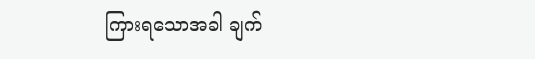ကြားရသောအခါ ချက်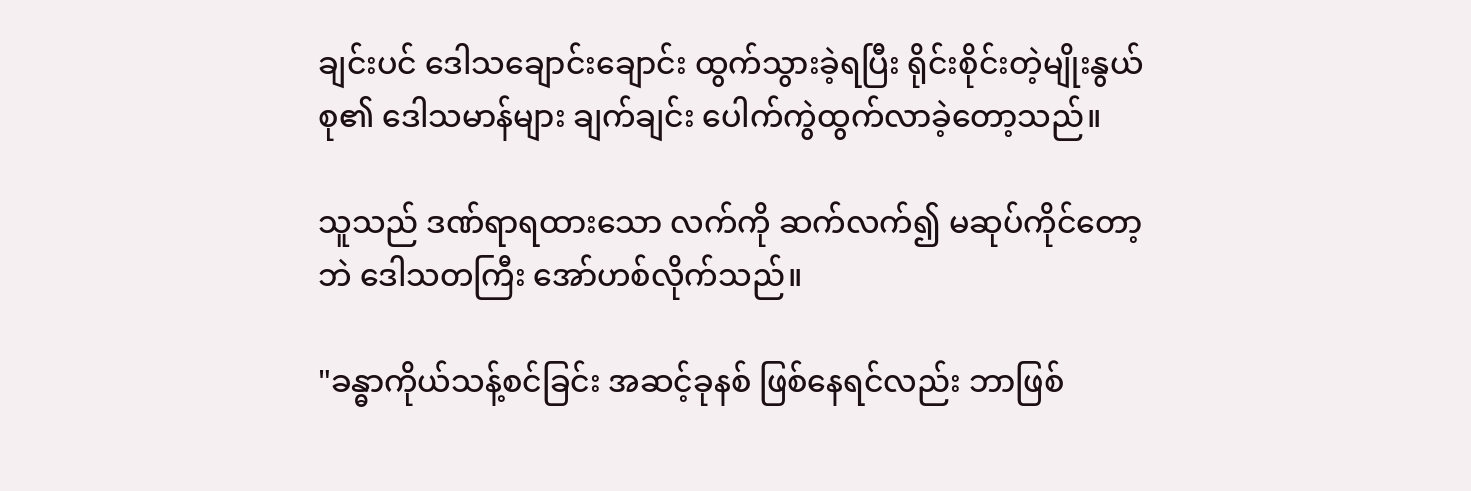ချင်းပင် ဒေါသချောင်းချောင်း ထွက်သွားခဲ့ရပြီး ရိုင်းစိုင်းတဲ့မျိုးနွယ်စု၏ ဒေါသမာန်များ ချက်ချင်း ပေါက်ကွဲထွက်လာခဲ့တော့သည်။

သူသည် ဒဏ်ရာရထားသော လက်ကို ဆက်လက်၍ မဆုပ်ကိုင်တော့ဘဲ ဒေါသတကြီး အော်ဟစ်လိုက်သည်။

"ခန္ဓာကိုယ်သန့်စင်ခြင်း အဆင့်ခုနစ် ဖြစ်နေရင်လည်း ဘာဖြစ်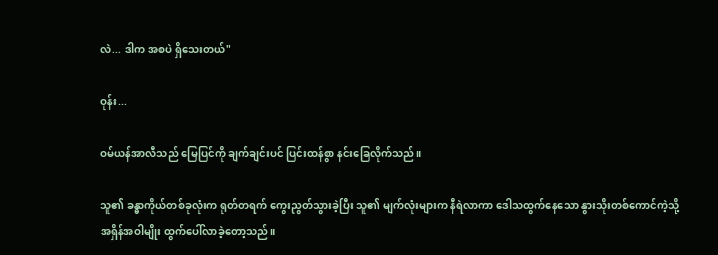လဲ... ဒါက အစပဲ ရှိသေးတယ်"

ဝုန်း...

ဝမ်ယန်အာလီသည် မြေပြင်ကို ချက်ချင်းပင် ပြင်းထန်စွာ နင်းခြေလိုက်သည်။

သူ၏ ခန္ဓာကိုယ်တစ်ခုလုံးက ရုတ်တရက် ကွေးညွတ်သွားခဲ့ပြီး သူ၏ မျက်လုံးများက နီရဲလာကာ ဒေါသထွက်နေသော နွားသိုးတစ်ကောင်ကဲ့သို့ အရှိန်အဝါမျိုး ထွက်ပေါ်လာခဲ့တော့သည်။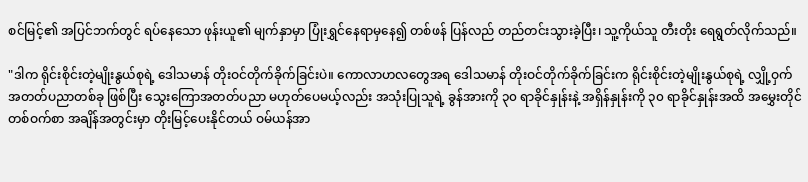စင်မြင့်၏ အပြင်ဘက်တွင် ရပ်နေသော ဖုန်းယူ၏ မျက်နှာမှာ ပြုံးရွှင်နေရာမှနေ၍ တစ်ဖန် ပြန်လည် တည်တင်းသွားခဲ့ပြီး၊ သူ့ကိုယ်သူ တီးတိုး ရေရွတ်လိုက်သည်။

"ဒါက ရိုင်းစိုင်းတဲ့မျိုးနွယ်စုရဲ့ ဒေါသမာန် တိုးဝင်တိုက်ခိုက်ခြင်းပဲ။ ကောလာဟလတွေအရ ဒေါသမာန် တိုးဝင်တိုက်ခိုက်ခြင်းက ရိုင်းစိုင်းတဲ့မျိုးနွယ်စုရဲ့ လျှို့ဝှက်အတတ်ပညာတစ်ခု ဖြစ်ပြီး သွေးကြောအတတ်ပညာ မဟုတ်ပေမယ့်လည်း အသုံးပြုသူရဲ့ ခွန်အားကို ၃၀ ရာခိုင်နှုန်းနဲ့ အရှိန်နှုန်းကို ၃၀ ရာခိုင်နှုန်းအထိ အမွှေးတိုင်တစ်ဝက်စာ အချိန်အတွင်းမှာ တိုးမြင့်ပေးနိုင်တယ် ဝမ်ယန်အာ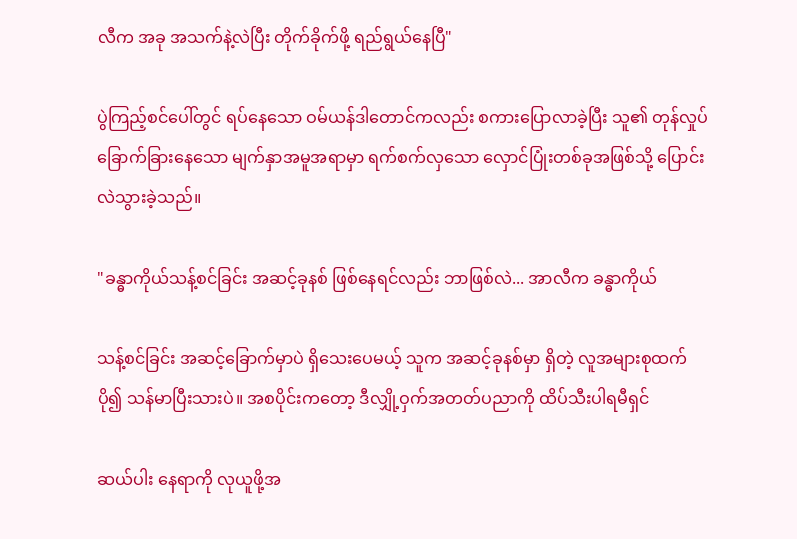လီက အခု အသက်နဲ့လဲပြီး တိုက်ခိုက်ဖို့ ရည်ရွယ်နေပြီ"

ပွဲကြည့်စင်ပေါ်တွင် ရပ်နေသော ဝမ်ယန်ဒါတောင်ကလည်း စကားပြောလာခဲ့ပြီး သူ၏ တုန်လှုပ်ခြောက်ခြားနေသော မျက်နှာအမူအရာမှာ ရက်စက်လှသော လှောင်ပြုံးတစ်ခုအဖြစ်သို့ ပြောင်းလဲသွားခဲ့သည်။

"ခန္ဓာကိုယ်သန့်စင်ခြင်း အဆင့်ခုနစ် ဖြစ်နေရင်လည်း ဘာဖြစ်လဲ... အာလီက ခန္ဓာကိုယ်

သန့်စင်ခြင်း အဆင့်ခြောက်မှာပဲ ရှိသေးပေမယ့် သူက အဆင့်ခုနစ်မှာ ရှိတဲ့ လူအများစုထက် ပို၍ သန်မာပြီးသားပဲ။ အစပိုင်းကတော့ ဒီလျှို့ဝှက်အတတ်ပညာကို ထိပ်သီးပါရမီရှင်

ဆယ်ပါး နေရာကို လုယူဖို့အ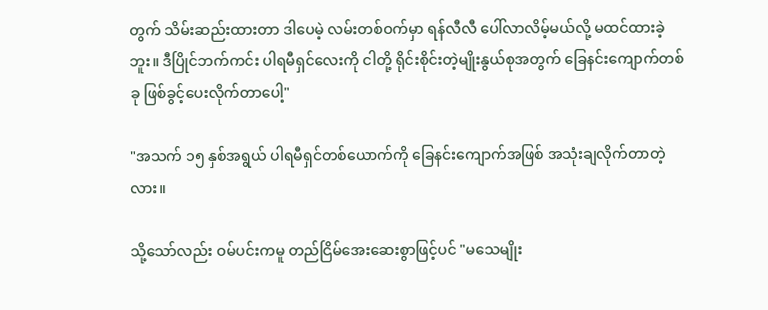တွက် သိမ်းဆည်းထားတာ ဒါပေမဲ့ လမ်းတစ်ဝက်မှာ ရန်လီလီ ပေါ်လာလိမ့်မယ်လို့ မထင်ထားခဲ့ဘူး။ ဒီပြိုင်ဘက်ကင်း ပါရမီရှင်လေးကို ငါတို့ ရိုင်းစိုင်းတဲ့မျိုးနွယ်စုအတွက် ခြေနင်းကျောက်တစ်ခု ဖြစ်ခွင့်ပေးလိုက်တာပေါ့"

"အသက် ၁၅ နှစ်အရွယ် ပါရမီရှင်တစ်ယောက်ကို ခြေနင်းကျောက်အဖြစ် အသုံးချလိုက်တာတဲ့လား။

သို့သော်လည်း ဝမ်ပင်းကမူ တည်ငြိမ်အေးဆေးစွာဖြင့်ပင် "မသေမျိုး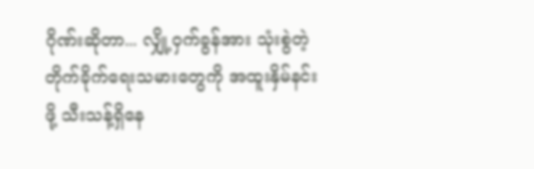ဂိုဏ်းဆိုတာ... လျှို့ဝှက်ခွန်အား သုံးစွဲတဲ့ တိုက်ခိုက်ရေးသမားတွေကို အထူးနှိမ်နင်းဖို့ သီးသန့်ရှိနေ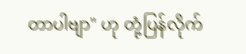တာပါဗျာ" ဟု တုံ့ပြန်လိုက်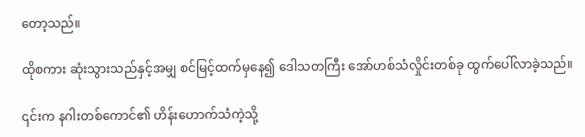တော့သည်။

ထိုစကား ဆုံးသွားသည်နှင့်အမျှ စင်မြင့်ထက်မှနေ၍ ဒေါသတကြီး အော်ဟစ်သံလှိုင်းတစ်ခု ထွက်ပေါ်လာခဲ့သည်။

၎င်းက နဂါးတစ်ကောင်၏ ဟိန်းဟောက်သံကဲ့သို့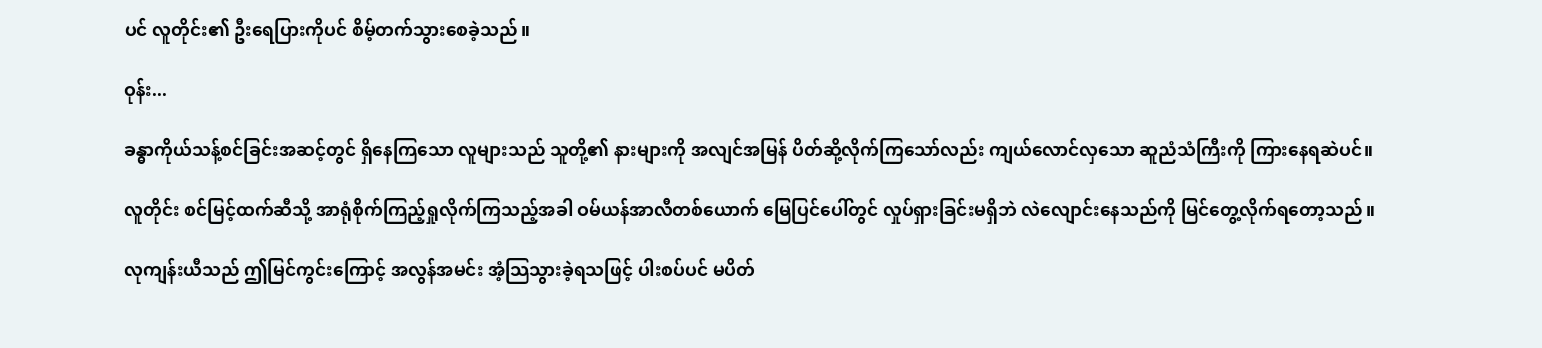ပင် လူတိုင်း၏ ဦးရေပြားကိုပင် စိမ့်တက်သွားစေခဲ့သည်။

ဝုန်း...

ခန္ဓာကိုယ်သန့်စင်ခြင်းအဆင့်တွင် ရှိနေကြသော လူများသည် သူတို့၏ နားများကို အလျင်အမြန် ပိတ်ဆို့လိုက်ကြသော်လည်း ကျယ်လောင်လှသော ဆူညံသံကြီးကို ကြားနေရဆဲပင်။

လူတိုင်း စင်မြင့်ထက်ဆီသို့ အာရုံစိုက်ကြည့်ရှုလိုက်ကြသည့်အခါ ဝမ်ယန်အာလီတစ်ယောက် မြေပြင်ပေါ်တွင် လှုပ်ရှားခြင်းမရှိဘဲ လဲလျောင်းနေသည်ကို မြင်တွေ့လိုက်ရတော့သည်။

လုကျန်းယီသည် ဤမြင်ကွင်းကြောင့် အလွန်အမင်း အံ့သြသွားခဲ့ရသဖြင့် ပါးစပ်ပင် မပိတ်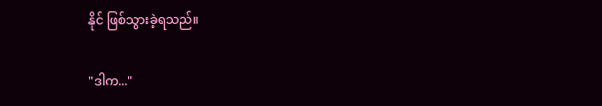နိုင် ဖြစ်သွားခဲ့ရသည်။

"ဒါက..."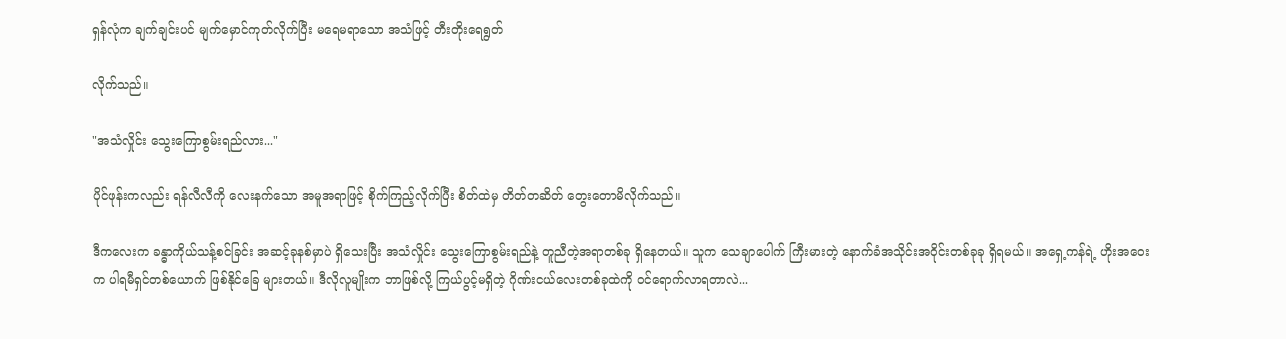ရှန်လုံက ချက်ချင်းပင် မျက်မှောင်ကုတ်လိုက်ပြီး မရေမရာသော အသံဖြင့် တီးတိုးရေရွတ်

လိုက်သည်။

"အသံလှိုင်း သွေးကြောစွမ်းရည်လား..."

ပိုင်ဖုန်းကလည်း ရန်လီလီကို လေးနက်သော အမူအရာဖြင့် စိုက်ကြည့်လိုက်ပြီး စိတ်ထဲမှ တိတ်တဆိတ် တွေးတောမိလိုက်သည်။

ဒီကလေးက ခန္ဓာကိုယ်သန့်စင်ခြင်း အဆင့်ခုနစ်မှာပဲ ရှိသေးပြီး အသံလှိုင်း သွေးကြောစွမ်းရည်နဲ့ တူညီတဲ့အရာတစ်ခု ရှိနေတယ်။ သူက သေချာပေါက် ကြီးမားတဲ့ နောက်ခံအသိုင်းအဝိုင်းတစ်ခုခု ရှိရမယ်။ အရှေ့ကန်ရဲ့ ဟိုးအဝေးက ပါရမီရှင်တစ်ယောက် ဖြစ်နိုင်ခြေ များတယ်။ ဒီလိုလူမျိုးက ဘာဖြစ်လို့ ကြယ်ပွင့်မရှိတဲ့ ဂိုဏ်းငယ်လေးတစ်ခုထဲကို ဝင်ရောက်လာရတာလဲ...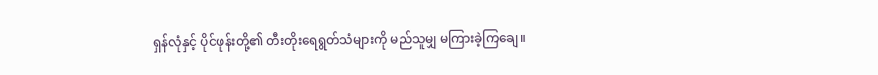ရှန်လုံနှင့် ပိုင်ဖုန်းတို့၏ တီးတိုးရေရွတ်သံများကို မည်သူမျှ မကြားခဲ့ကြချေ။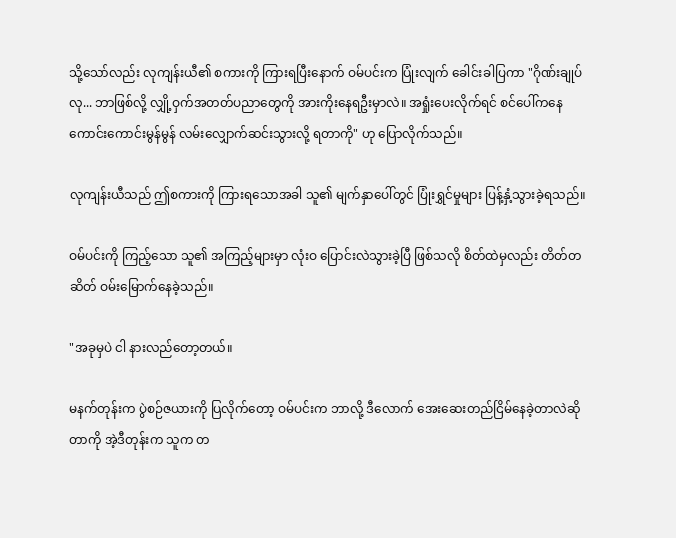သို့သော်လည်း လုကျန်းယီ၏ စကားကို ကြားရပြီးနောက် ဝမ်ပင်းက ပြုံးလျက် ခေါင်းခါပြကာ "ဂိုဏ်းချုပ်လု... ဘာဖြစ်လို့ လျှို့ဝှက်အတတ်ပညာတွေကို အားကိုးနေရဦးမှာလဲ။ အရှုံးပေးလိုက်ရင် စင်ပေါ်ကနေ ကောင်းကောင်းမွန်မွန် လမ်းလျှောက်ဆင်းသွားလို့ ရတာကို" ဟု ပြောလိုက်သည်။

လုကျန်းယီသည် ဤစကားကို ကြားရသောအခါ သူ၏ မျက်နှာပေါ်တွင် ပြုံးရွှင်မှုများ ပြန့်နှံ့သွားခဲ့ရသည်။

ဝမ်ပင်းကို ကြည့်သော သူ၏ အကြည့်များမှာ လုံးဝ ပြောင်းလဲသွားခဲ့ပြီ ဖြစ်သလို စိတ်ထဲမှလည်း တိတ်တဆိတ် ဝမ်းမြောက်နေခဲ့သည်။

"အခုမှပဲ ငါ နားလည်တော့တယ်။

မနက်တုန်းက ပွဲစဉ်ဇယားကို ပြလိုက်တော့ ဝမ်ပင်းက ဘာလို့ ဒီလောက် အေးဆေးတည်ငြိမ်နေခဲ့တာလဲဆိုတာကို အဲ့ဒီတုန်းက သူက တ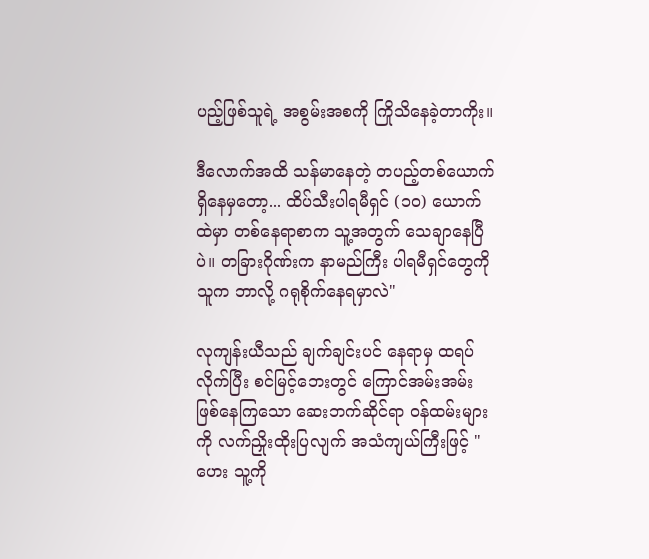ပည့်ဖြစ်သူရဲ့ အစွမ်းအစကို ကြိုသိနေခဲ့တာကိုး။

ဒီလောက်အထိ သန်မာနေတဲ့ တပည့်တစ်ယောက်ရှိနေမှတော့... ထိပ်သီးပါရမီရှင် (၁၀) ယောက်ထဲမှာ တစ်နေရာစာက သူ့အတွက် သေချာနေပြီပဲ။ တခြားဂိုဏ်းက နာမည်ကြီး ပါရမီရှင်တွေကို သူက ဘာလို့ ဂရုစိုက်နေရမှာလဲ"

လုကျန်းယီသည် ချက်ချင်းပင် နေရာမှ ထရပ်လိုက်ပြီး စင်မြင့်ဘေးတွင် ကြောင်အမ်းအမ်း ဖြစ်နေကြသော ဆေးဘက်ဆိုင်ရာ ဝန်ထမ်းများကို လက်ညှိုးထိုးပြလျက် အသံကျယ်ကြီးဖြင့် "ဟေး သူ့ကို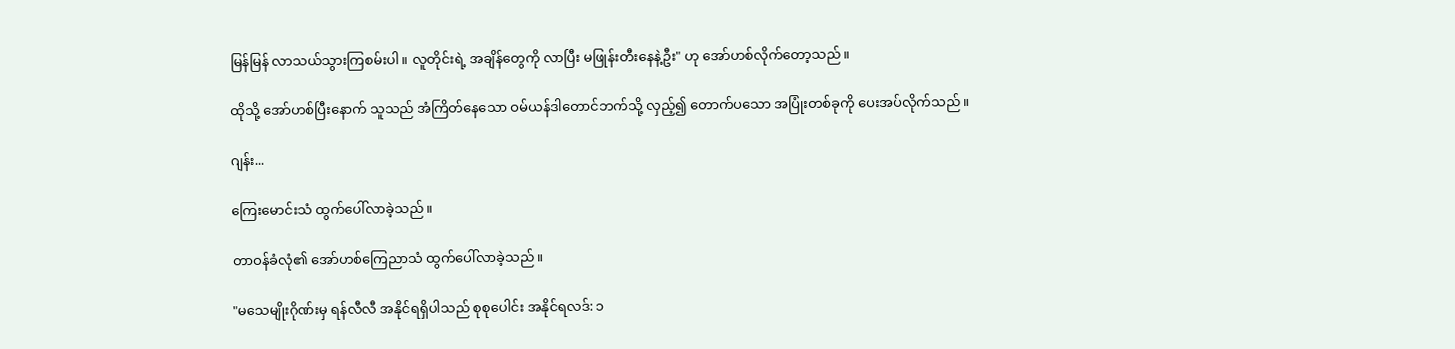မြန်မြန် လာသယ်သွားကြစမ်းပါ။ လူတိုင်းရဲ့ အချိန်တွေကို လာပြီး မဖြုန်းတီးနေနဲ့ဦး" ဟု အော်ဟစ်လိုက်တော့သည်။

ထိုသို့ အော်ဟစ်ပြီးနောက် သူသည် အံကြိတ်နေသော ဝမ်ယန်ဒါတောင်ဘက်သို့ လှည့်၍ တောက်ပသော အပြုံးတစ်ခုကို ပေးအပ်လိုက်သည်။

ဂျန်း...

ကြေးမောင်းသံ ထွက်ပေါ်လာခဲ့သည်။

တာဝန်ခံလုံ၏ အော်ဟစ်ကြေညာသံ ထွက်ပေါ်လာခဲ့သည်။

"မသေမျိုးဂိုဏ်းမှ ရန်လီလီ အနိုင်ရရှိပါသည် စုစုပေါင်း အနိုင်ရလဒ်: ၁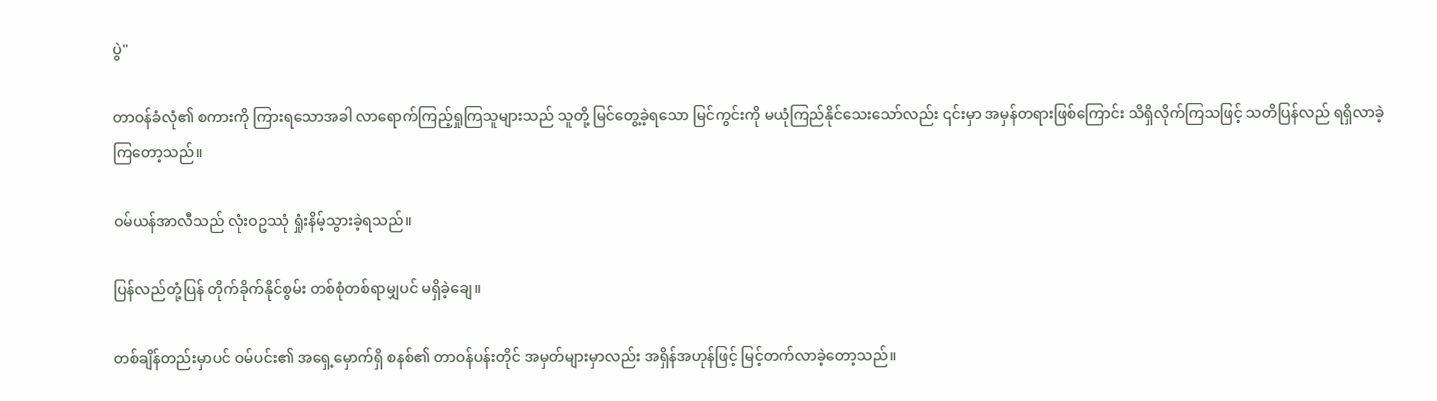ပွဲ"

တာဝန်ခံလုံ၏ စကားကို ကြားရသောအခါ လာရောက်ကြည့်ရှုကြသူများသည် သူတို့ မြင်တွေ့ခဲ့ရသော မြင်ကွင်းကို မယုံကြည်နိုင်သေးသော်လည်း ၎င်းမှာ အမှန်တရားဖြစ်ကြောင်း သိရှိလိုက်ကြသဖြင့် သတိပြန်လည် ရရှိလာခဲ့ကြတော့သည်။

ဝမ်ယန်အာလီသည် လုံးဝဥဿုံ ရှုံးနိမ့်သွားခဲ့ရသည်။

ပြန်လည်တုံ့ပြန် တိုက်ခိုက်နိုင်စွမ်း တစ်စုံတစ်ရာမျှပင် မရှိခဲ့ချေ။

တစ်ချိန်တည်းမှာပင် ဝမ်ပင်း၏ အရှေ့မှောက်ရှိ စနစ်၏ တာဝန်ပန်းတိုင် အမှတ်များမှာလည်း အရှိန်အဟုန်ဖြင့် မြင့်တက်လာခဲ့တော့သည်။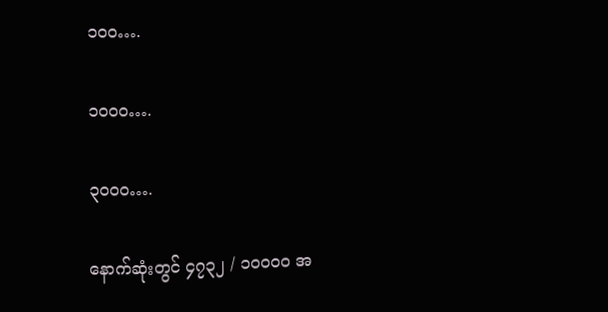၁၀၀….

၁၀၀၀….

၃၀၀၀….

နောက်ဆုံးတွင် ၄၇၃၂ / ၁၀၀၀၀ အ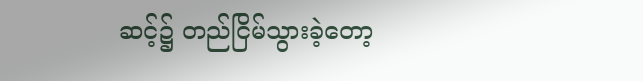ဆင့်၌ တည်ငြိမ်သွားခဲ့တော့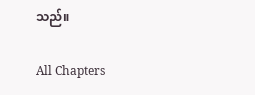သည်။

All Chapters